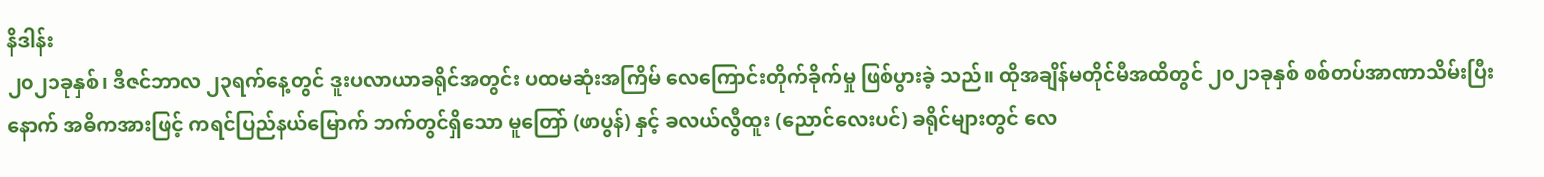နိဒါန်း
၂၀၂၁ခုနှစ်၊ ဒီဇင်ဘာလ ၂၃ရက်နေ့တွင် ဒူးပလာယာခရိုင်အတွင်း ပထမဆုံးအကြိမ် လေကြောင်းတိုက်ခိုက်မှု ဖြစ်ပွားခဲ့ သည်။ ထိုအချိန်မတိုင်မီအထိတွင် ၂၀၂၁ခုနှစ် စစ်တပ်အာဏာသိမ်းပြီးနောက် အဓိကအားဖြင့် ကရင်ပြည်နယ်မြောက် ဘက်တွင်ရှိသော မူတြော် (ဖာပွန်) နှင့် ခလယ်လွီထူး (ညောင်လေးပင်) ခရိုင်များတွင် လေ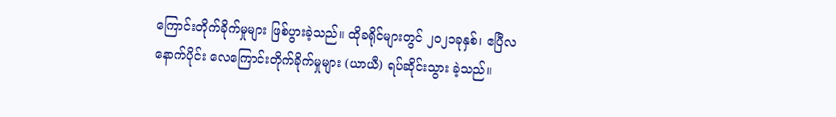ကြောင်းတိုက်ခိုက်မှုများ ဖြစ်ပွားခဲ့သည်။ ထိုခရိုင်များတွင် ၂၀၂၁ခုနှစ်၊ ဧပြီလနောက်ပိုင်း လေကြောင်းတိုက်ခိုက်မှုများ (ယာယီ) ရပ်ဆိုင်းသွား ခဲ့သည်။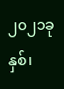၂၀၂၁ခုနှစ်၊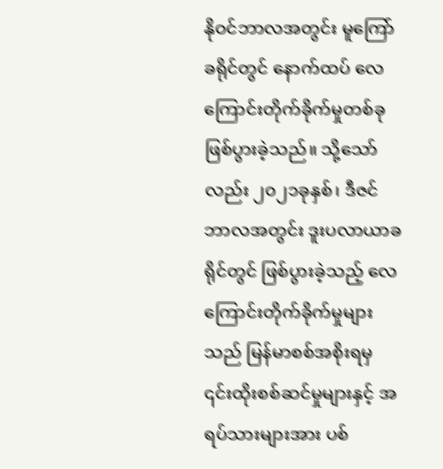နိုဝင်ဘာလအတွင်း မူကြော်ခရိုင်တွင် နောက်ထပ် လေကြောင်းတိုက်ခိုက်မှုတစ်ခု ဖြစ်ပွားခဲ့သည်။ သို့သော်လည်း ၂၀၂၁ခုနှစ်၊ ဒီဇင်ဘာလအတွင်း ဒူးပလာယာခရိုင်တွင် ဖြစ်ပွားခဲ့သည့် လေကြောင်းတိုက်ခိုက်မှုများ သည် မြန်မာစစ်အစိုးရမှ ၎င်းထိုးစစ်ဆင်မှုများနှင့် အရပ်သားများအား ပစ်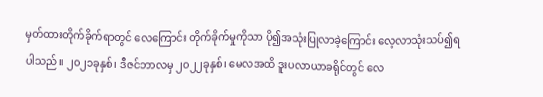မှတ်ထားတိုက်ခိုက်ရာတွင် လေကြောင်း တိုက်ခိုက်မှုကိုသာ ပို၍အသုံးပြုလာခဲ့ကြောင်း လေ့လာသုံးသပ်၍ရပါသည်။ ၂၀၂၁ခုနှစ်၊ ဒီဇင်ဘာလမှ ၂၀၂၂ခုနှစ်၊ မေလအထိ ဒူးပလာယာခရိုင်တွင် လေ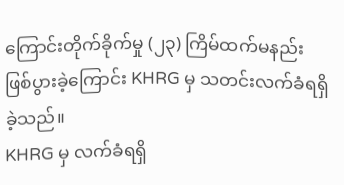ကြောင်းတိုက်ခိုက်မှု (၂၃) ကြိမ်ထက်မနည်း ဖြစ်ပွားခဲ့ကြောင်း KHRG မှ သတင်းလက်ခံရရှိခဲ့သည်။
KHRG မှ လက်ခံရရှိ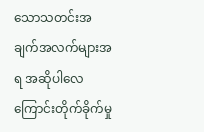သောသတင်းအချက်အလက်များအရ အဆိုပါလေကြောင်းတိုက်ခိုက်မှု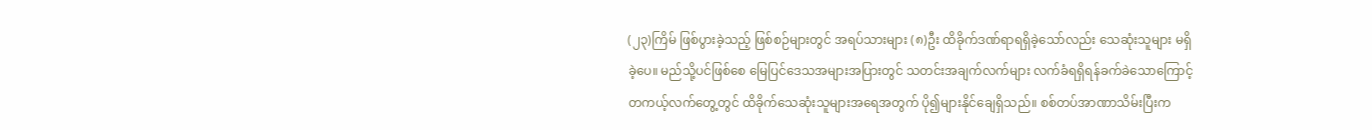(၂၃)ကြိမ် ဖြစ်ပွားခဲ့သည့် ဖြစ်စဉ်များတွင် အရပ်သားများ (၈)ဦး ထိခိုက်ဒဏ်ရာရရှိခဲ့သော်လည်း သေဆုံးသူများ မရှိခဲ့ပေ။ မည်သို့ပင်ဖြစ်စေ မြေပြင်ဒေသအများအပြားတွင် သတင်းအချက်လက်များ လက်ခံရရှိရန်ခက်ခဲသောကြောင့် တကယ့်လက်တွေ့တွင် ထိခိုက်သေဆုံးသူများအရေအတွက် ပို၍များနိုင်ချေရှိသည်။ စစ်တပ်အာဏာသိမ်းပြီးက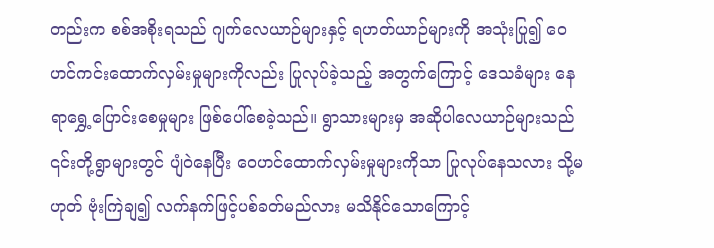တည်းက စစ်အစိုးရသည် ဂျက်လေယာဉ်များနှင့် ရဟတ်ယာဉ်များကို အသုံးပြု၍ ဝေဟင်ကင်းထောက်လှမ်းမှုများကိုလည်း ပြုလုပ်ခဲ့သည့် အတွက်ကြောင့် ဒေသခံများ နေရာရွှေ့ပြောင်းစေမှုများ ဖြစ်ပေါ်စေခဲ့သည်။ ရွာသားများမှ အဆိုပါလေယာဉ်များသည် ၎င်းတို့ရွာများတွင် ပျံဝဲနေပြီး ဝေဟင်ထောက်လှမ်းမှုများကိုသာ ပြုလုပ်နေသလား သို့မဟုတ် ဗုံးကြဲချ၍ လက်နက်ဖြင့်ပစ်ခတ်မည်လား မသိနိုင်သောကြောင့်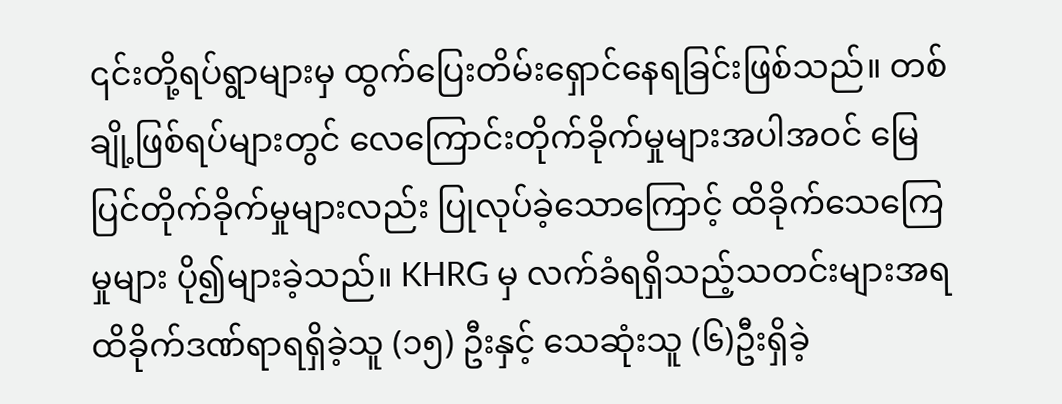၎င်းတို့ရပ်ရွာများမှ ထွက်ပြေးတိမ်းရှောင်နေရခြင်းဖြစ်သည်။ တစ်ချို့ဖြစ်ရပ်များတွင် လေကြောင်းတိုက်ခိုက်မှုများအပါအဝင် မြေပြင်တိုက်ခိုက်မှုများလည်း ပြုလုပ်ခဲ့သောကြောင့် ထိခိုက်သေကြေမှုများ ပို၍များခဲ့သည်။ KHRG မှ လက်ခံရရှိသည့်သတင်းများအရ ထိခိုက်ဒဏ်ရာရရှိခဲ့သူ (၁၅) ဦးနှင့် သေဆုံးသူ (၆)ဦးရှိခဲ့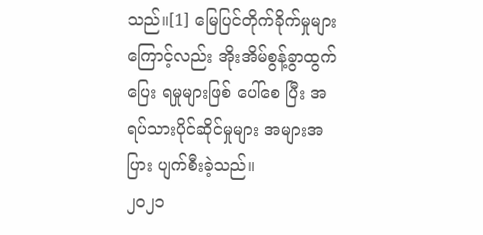သည်။[1] မြေပြင်တိုက်ခိုက်မှုများကြောင့်လည်း အိုးအိမ်စွန့်ခွာထွက်ပြေး ရမှုများဖြစ် ပေါ်စေ ပြီး အရပ်သားပိုင်ဆိုင်မှုများ အများအပြား ပျက်စီးခဲ့သည်။
၂၀၂၁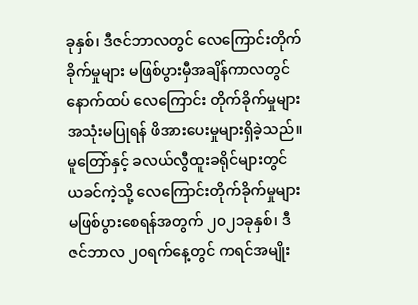ခုနှစ်၊ ဒီဇင်ဘာလတွင် လေကြောင်းတိုက်ခိုက်မှုများ မဖြစ်ပွားမှီအချိန်ကာလတွင် နောက်ထပ် လေကြောင်း တိုက်ခိုက်မှုများ အသုံးမပြုရန် ဖိအားပေးမှုများရှိခဲ့သည်။ မူတြော်နှင့် ခလယ်လွီထူးခရိုင်များတွင် ယခင်ကဲ့သို့ လေကြောင်းတိုက်ခိုက်မှုများ မဖြစ်ပွားစေရန်အတွက် ၂၀၂၁ခုနှစ်၊ ဒီဇင်ဘာလ ၂၀ရက်နေ့တွင် ကရင်အမျိုး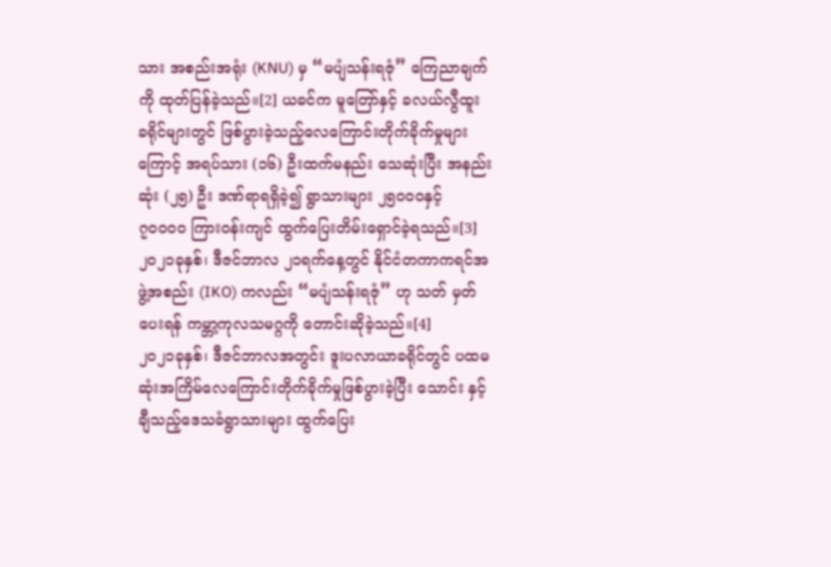သား အစည်းအရုံး (KNU) မှ “မပျံသန်းရဇုံ” ကြေညာချက်ကို ထုတ်ပြန်ခဲ့သည်။[2] ယခင်က မူတြော်နှင့် ခလယ်လွီထူး ခရိုင်များတွင် ဖြစ်ပွားခဲ့သည့်လေကြောင်းတိုက်ခိုက်မှုများကြောင့် အရပ်သား (၁၆) ဦးထက်မနည်း သေဆုံးပြီး အနည်း ဆုံး (၂၅) ဦး ဒဏ်ရာရရှိခဲ့၍ ရွာသားများ ၂၅၀၀၀နှင့် ၇၀၀၀၀ ကြားဝန်းကျင် ထွက်ပြေးတိမ်းရှောင်ခဲ့ရသည်။[3] ၂၀၂၁ခုနှစ်၊ ဒီဇင်ဘာလ ၂၁ရက်နေ့တွင် နိုင်ငံတကာကရင်အဖွဲ့အစည်း (IKO) ကလည်း “မပျံသန်းရဇုံ” ဟု သတ် မှတ်ပေးရန် ကမ္ဘာ့ကုလသမဂ္ဂကို တောင်းဆိုခဲ့သည်။[4]
၂၀၂၁ခုနှစ်၊ ဒီဇင်ဘာလအတွင်း ဒူးပလာယာခရိုင်တွင် ပထမဆုံးအကြိမ်လေကြောင်းတိုက်ခိုက်မှုဖြစ်ပွားခဲ့ပြီး သောင်း နှင့်ချီသည့်ဒေသခံရွာသားများ ထွက်ပြေး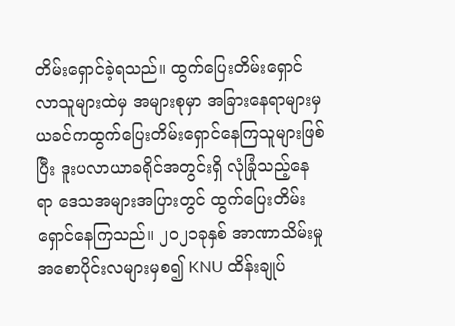တိမ်းရှောင်ခဲ့ရသည်။ ထွက်ပြေးတိမ်းရှောင်လာသူများထဲမှ အများစုမှာ အခြားနေရာများမှ ယခင်ကထွက်ပြေးတိမ်းရှောင်နေကြသူများဖြစ်ပြီး ဒူးပလာယာခရိုင်အတွင်းရှိ လုံခြုံသည့်နေရာ ဒေသအများအပြားတွင် ထွက်ပြေးတိမ်းရှောင်နေကြသည်။ ၂၀၂၁ခုနှစ် အာဏာသိမ်းမှု အစောပိုင်းလများမှစ၍ KNU ထိန်းချုပ်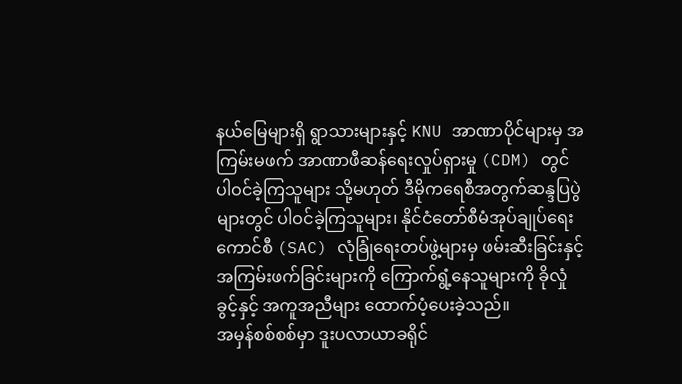နယ်မြေများရှိ ရွာသားများနှင့် KNU အာဏာပိုင်များမှ အကြမ်းမဖက် အာဏာဖီဆန်ရေးလှုပ်ရှားမှု (CDM) တွင် ပါဝင်ခဲ့ကြသူများ သို့မဟုတ် ဒီမိုကရေစီအတွက်ဆန္ဒပြပွဲများတွင် ပါဝင်ခဲ့ကြသူများ၊ နိုင်ငံတော်စီမံအုပ်ချုပ်ရေး ကောင်စီ (SAC) လုံခြုံရေးတပ်ဖွဲ့များမှ ဖမ်းဆီးခြင်းနှင့် အကြမ်းဖက်ခြင်းများကို ကြောက်ရွံ့နေသူများကို ခိုလှုံခွင့်နှင့် အကူအညီများ ထောက်ပံ့ပေးခဲ့သည်။
အမှန်စစ်စစ်မှာ ဒူးပလာယာခရိုင်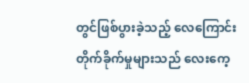တွင်ဖြစ်ပွားခဲ့သည့် လေကြောင်းတိုက်ခိုက်မှုများသည် လေးကေ့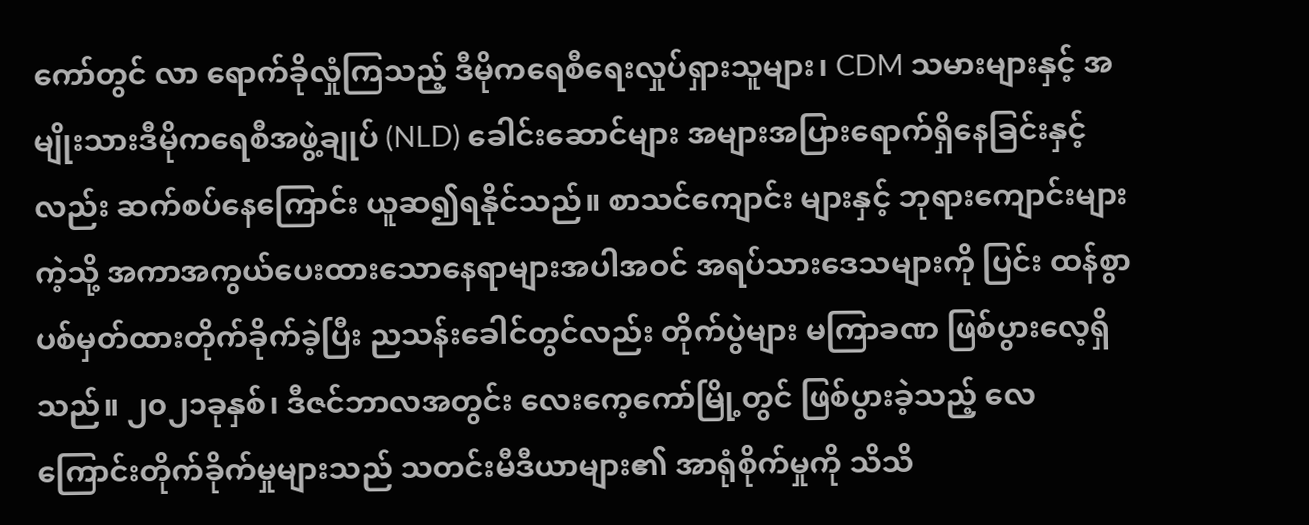ကော်တွင် လာ ရောက်ခိုလှုံကြသည့် ဒီမိုကရေစီရေးလှုပ်ရှားသူများ၊ CDM သမားများနှင့် အမျိုးသားဒီမိုကရေစီအဖွဲ့ချုပ် (NLD) ခေါင်းဆောင်များ အများအပြားရောက်ရှိနေခြင်းနှင့်လည်း ဆက်စပ်နေကြောင်း ယူဆ၍ရနိုင်သည်။ စာသင်ကျောင်း များနှင့် ဘုရားကျောင်းများကဲ့သို့ အကာအကွယ်ပေးထားသောနေရာများအပါအဝင် အရပ်သားဒေသများကို ပြင်း ထန်စွာ ပစ်မှတ်ထားတိုက်ခိုက်ခဲ့ပြီး ညသန်းခေါင်တွင်လည်း တိုက်ပွဲများ မကြာခဏ ဖြစ်ပွားလေ့ရှိသည်။ ၂၀၂၁ခုနှစ်၊ ဒီဇင်ဘာလအတွင်း လေးကေ့ကော်မြို့တွင် ဖြစ်ပွားခဲ့သည့် လေကြောင်းတိုက်ခိုက်မှုများသည် သတင်းမီဒီယာများ၏ အာရုံစိုက်မှုကို သိသိ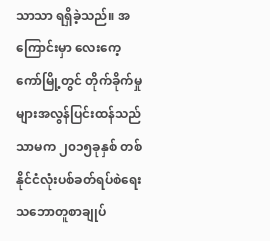သာသာ ရရှိခဲ့သည်။ အကြောင်းမှာ လေးကေ့ကော်မြို့တွင် တိုက်ခိုက်မှုများအလွန်ပြင်းထန်သည် သာမက ၂၀၁၅ခုနှစ် တစ်နိုင်ငံလုံးပစ်ခတ်ရပ်စဲရေး သဘောတူစာချုပ်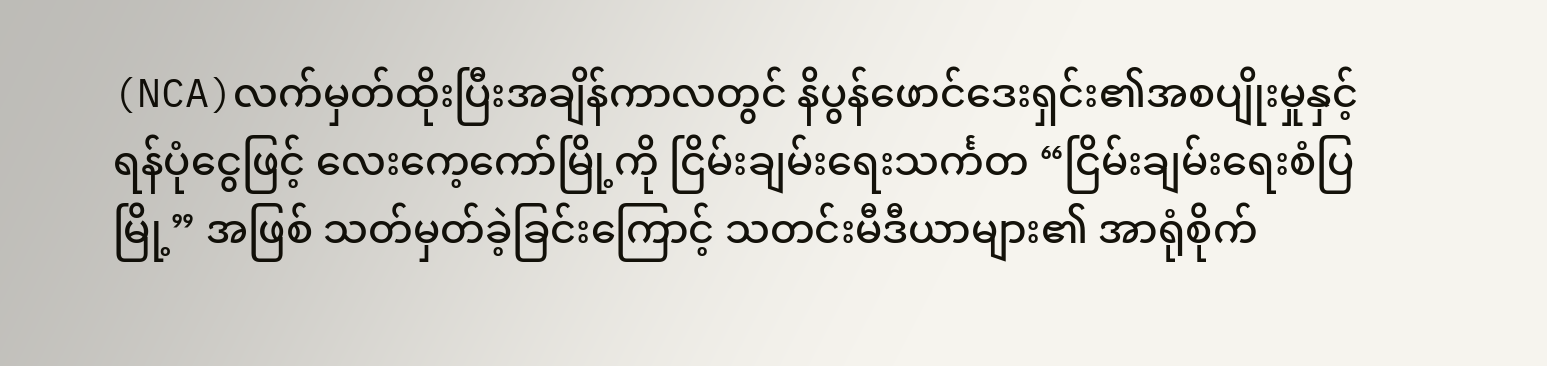(NCA)လက်မှတ်ထိုးပြီးအချိန်ကာလတွင် နိပွန်ဖောင်ဒေးရှင်း၏အစပျိုးမှုနှင့် ရန်ပုံငွေဖြင့် လေးကေ့ကော်မြို့ကို ငြိမ်းချမ်းရေးသင်္ကတ “ငြိမ်းချမ်းရေးစံပြမြို့” အဖြစ် သတ်မှတ်ခဲ့ခြင်းကြောင့် သတင်းမီဒီယာများ၏ အာရုံစိုက်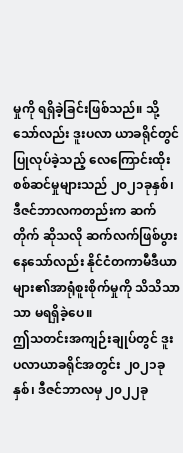မှုကို ရရှိခဲ့ခြင်းဖြစ်သည်။ သို့သော်လည်း ဒူးပလာ ယာခရိုင်တွင် ပြုလုပ်ခဲ့သည့် လေကြောင်းထိုးစစ်ဆင်မှုများသည် ၂၀၂၁ခုနှစ်၊ ဒီဇင်ဘာလကတည်းက ဆက်တိုက် ဆိုသလို ဆက်လက်ဖြစ်ပွားနေသော်လည်း နိုင်ငံတကာမီဒီယာများ၏အာရုံစူးစိုက်မှုကို သိသိသာသာ မရရှိခဲ့ပေ။
ဤသတင်းအကျဉ်းချုပ်တွင် ဒူးပလာယာခရိုင်အတွင်း ၂၀၂၁ခုနှစ်၊ ဒီဇင်ဘာလမှ ၂၀၂၂ခု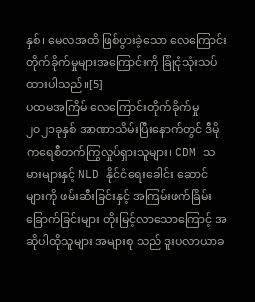နှစ်၊ မေလအထိ ဖြစ်ပွားခဲ့သော လေကြောင်းတိုက်ခိုက်မှုများအကြောင်းကို ခြုံငုံသုံးသပ်ထားပါသည်။[5]
ပထမအကြိမ် လေကြောင်းတိုက်ခိုက်မှု
၂၀၂၁ခုနှစ် အာဏာသိမ်းပြီးနောက်တွင် ဒီမိုကရေစီတက်ကြွလှုပ်ရှားသူများ၊ CDM သမားများနှင့် NLD နိုင်ငံရေးခေါင်း ဆောင်များကို ဖမ်းဆီးခြင်းနှင့် အကြမ်းဖက်ခြိမ်းခြောက်ခြင်းများ တိုးမြင့်လာသောကြောင့် အဆိုပါထိုသူများ အများစု သည် ဒူးပလာယာခ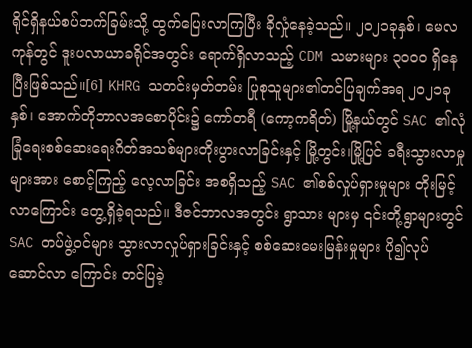ရိုင်ရှိနယ်စပ်ဘက်ခြမ်းသို့ ထွက်ပြေးလာကြပြီး ခိုလှုံနေခဲ့သည်။ ၂၀၂၁ခုနှစ်၊ မေလကုန်တွင် ဒူးပလာယာခရိုင်အတွင်း ရောက်ရှိလာသည့် CDM သမားများ ၃၀၀၀ ရှိနေပြီးဖြစ်သည်။[6] KHRG သတင်းမှတ်တမ်း ပြုစုသူများ၏တင်ပြချက်အရ ၂၀၂၁ခုနှစ်၊ အောက်တိုဘာလအစောပိုင်း၌ ကော်တရီ (ကော့ကရိတ်) မြို့နယ်တွင် SAC ၏လုံခြုံရေးစစ်ဆေးရေးဂိတ်အသစ်များတိုးပွားလာခြင်းနှင့် မြို့တွင်း၊မြို့ပြင် ခရီးသွားလာမှုများအား စောင့်ကြည့် လေ့လာခြင်း အစရှိသည့် SAC ၏စစ်လှုပ်ရှားမှုများ တိုးမြင့်လာကြောင်း တွေ့ရှိခဲ့ရသည်။ ဒီဇင်ဘာလအတွင်း ရွာသား များမှ ၎င်းတို့ရွာများတွင် SAC တပ်ဖွဲ့ဝင်များ သွားလာလှုပ်ရှားခြင်းနှင့် စစ်ဆေးမေးမြန်းမှုများ ပို၍လုပ်ဆောင်လာ ကြောင်း တင်ပြခဲ့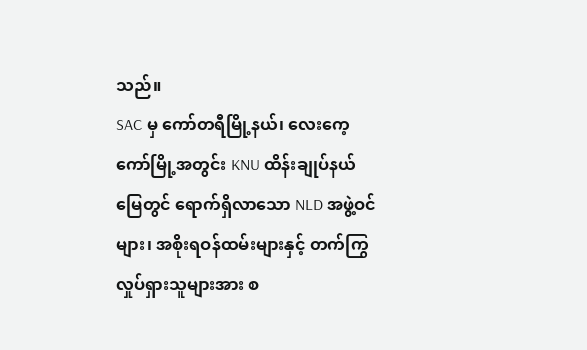သည်။
SAC မှ ကော်တရီမြို့နယ်၊ လေးကေ့ကော်မြို့အတွင်း KNU ထိန်းချုပ်နယ်မြေတွင် ရောက်ရှိလာသော NLD အဖွဲ့ဝင် များ၊ အစိုးရဝန်ထမ်းများနှင့် တက်ကြွလှုပ်ရှားသူများအား စ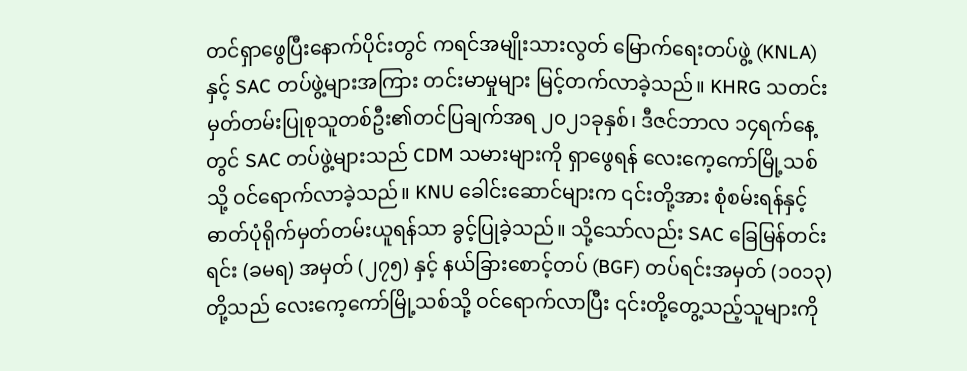တင်ရှာဖွေပြီးနောက်ပိုင်းတွင် ကရင်အမျိုးသားလွတ် မြောက်ရေးတပ်ဖွဲ့ (KNLA) နှင့် SAC တပ်ဖွဲ့များအကြား တင်းမာမှုများ မြင့်တက်လာခဲ့သည်။ KHRG သတင်း မှတ်တမ်းပြုစုသူတစ်ဦး၏တင်ပြချက်အရ ၂၀၂၁ခုနှစ်၊ ဒီဇင်ဘာလ ၁၄ရက်နေ့တွင် SAC တပ်ဖွဲ့များသည် CDM သမားများကို ရှာဖွေရန် လေးကေ့ကော်မြို့သစ်သို့ ဝင်ရောက်လာခဲ့သည်။ KNU ခေါင်းဆောင်များက ၎င်းတို့အား စုံစမ်းရန်နှင့် ဓာတ်ပုံရိုက်မှတ်တမ်းယူရန်သာ ခွင့်ပြုခဲ့သည်။ သို့သော်လည်း SAC ခြေမြန်တင်းရင်း (ခမရ) အမှတ် (၂၇၅) နှင့် နယ်ခြားစောင့်တပ် (BGF) တပ်ရင်းအမှတ် (၁၀၁၃) တို့သည် လေးကေ့ကော်မြို့သစ်သို့ ဝင်ရောက်လာပြီး ၎င်းတို့တွေ့သည့်သူများကို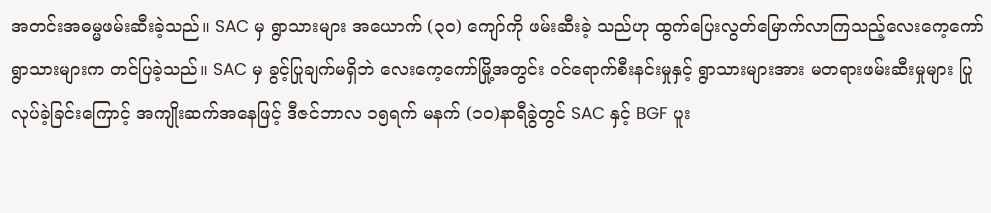အတင်းအဓမ္မဖမ်းဆီးခဲ့သည်။ SAC မှ ရွာသားများ အယောက် (၃၀) ကျော်ကို ဖမ်းဆီးခဲ့ သည်ဟု ထွက်ပြေးလွတ်မြောက်လာကြသည့်လေးကေ့ကော်ရွာသားများက တင်ပြခဲ့သည်။ SAC မှ ခွင့်ပြုချက်မရှိဘဲ လေးကေ့ကော်မြို့အတွင်း ဝင်ရောက်စီးနင်းမှုနှင့် ရွာသားများအား မတရားဖမ်းဆီးမှုများ ပြုလုပ်ခဲ့ခြင်းကြောင့် အကျိုးဆက်အနေဖြင့် ဒီဇင်ဘာလ ၁၅ရက် မနက် (၁၀)နာရီခွဲတွင် SAC နှင့် BGF ပူး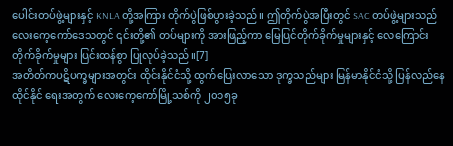ပေါင်းတပ်ဖွဲ့များနှင့် KNLA တို့အကြား တိုက်ပွဲဖြစ်ပွားခဲ့သည်။ ဤတိုက်ပွဲအပြီးတွင် SAC တပ်ဖွဲ့များသည် လေးကေ့ကော်ဒေသတွင် ၎င်းတို့၏ တပ်များကို အားဖြည့်ကာ မြေပြင်တိုက်ခိုက်မှုများနှင့် လေကြောင်းတိုက်ခိုက်မှုများ ပြင်းထန်စွာ ပြုလုပ်ခဲ့သည်။[7]
အတိတ်ကပဋိပက္ခများအတွင်း ထိုင်းနိုင်ငံသို့ ထွက်ပြေးလာသော ဒုက္ခသည်များ မြန်မာနိုင်ငံသို့ ပြန်လည်နေထိုင်နိုင် ရေးအတွက် လေးကေ့ကော်မြို့သစ်ကို ၂၀၁၅ခု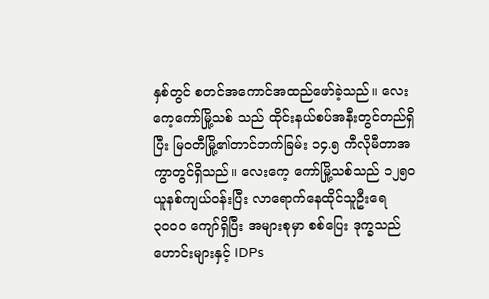နှစ်တွင် စတင်အကောင်အထည်ဖော်ခဲ့သည်။ လေးကေ့ကော်မြို့သစ် သည် ထိုင်းနယ်စပ်အနီးတွင်တည်ရှိပြီး မြဝတီမြို့၏တာင်ဘက်ခြမ်း ၁၄.၅ ကီလိုမီတာအကွာတွင်ရှိသည်။ လေးကေ့ ကော်မြို့သစ်သည် ၁၂၅၀ ယူနစ်ကျယ်ဝန်းပြီး လာရောက်နေထိုင်သူဦးရေ ၃၀၀၀ ကျော်ရှိပြီး အများစုမှာ စစ်ပြေး ဒုက္ခသည်ဟောင်းများနှင့် IDPs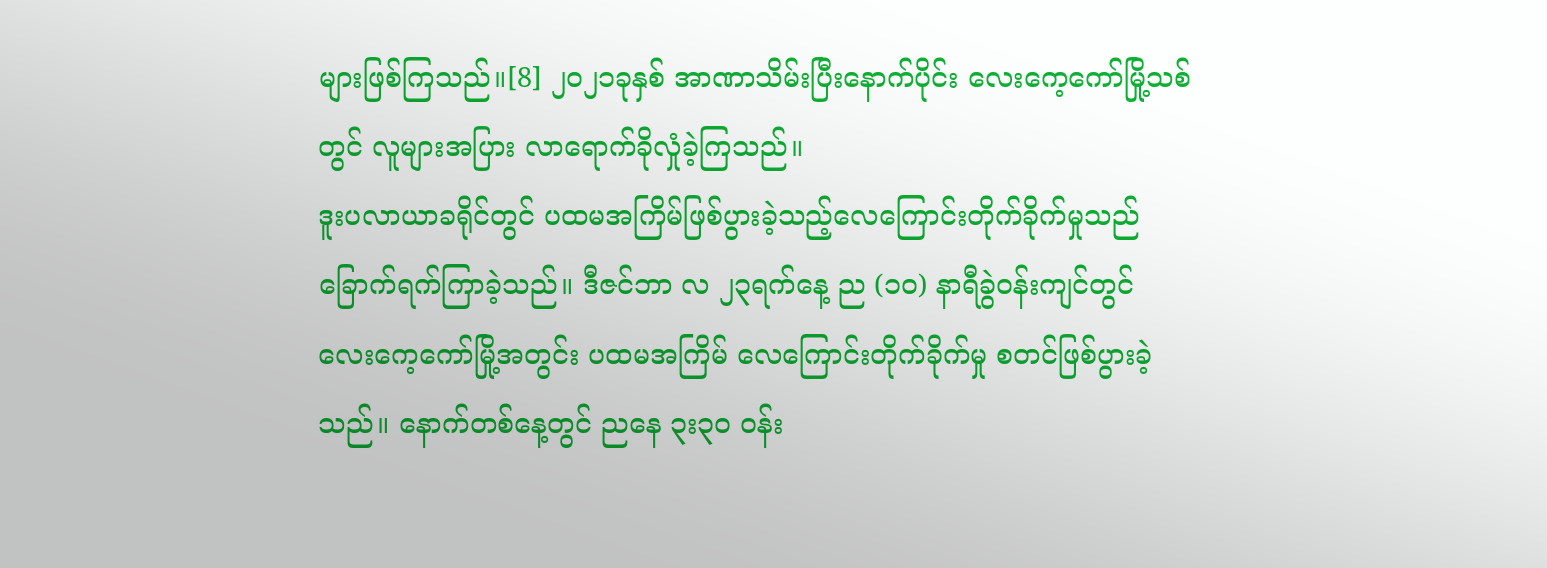များဖြစ်ကြသည်။[8] ၂၀၂၁ခုနှစ် အာဏာသိမ်းပြီးနောက်ပိုင်း လေးကေ့ကော်မြို့သစ်တွင် လူများအပြား လာရောက်ခိုလှုံခဲ့ကြသည်။
ဒူးပလာယာခရိုင်တွင် ပထမအကြိမ်ဖြစ်ပွားခဲ့သည့်လေကြောင်းတိုက်ခိုက်မှုသည် ခြောက်ရက်ကြာခဲ့သည်။ ဒီဇင်ဘာ လ ၂၃ရက်နေ့ ည (၁၀) နာရီခွဲဝန်းကျင်တွင် လေးကေ့ကော်မြို့အတွင်း ပထမအကြိမ် လေကြောင်းတိုက်ခိုက်မှု စတင်ဖြစ်ပွားခဲ့သည်။ နောက်တစ်နေ့တွင် ညနေ ၃း၃၀ ဝန်း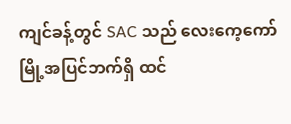ကျင်ခန့်တွင် SAC သည် လေးကေ့ကော်မြို့အပြင်ဘက်ရှိ ထင်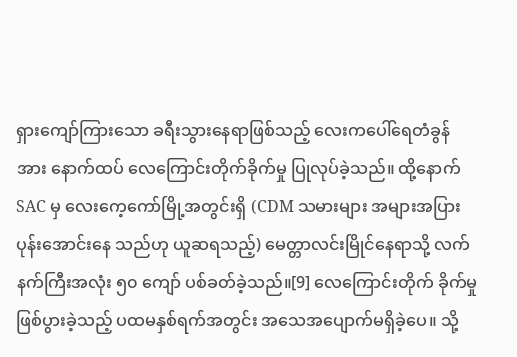ရှားကျော်ကြားသော ခရီးသွားနေရာဖြစ်သည့် လေးကပေါ်ရေတံခွန်အား နောက်ထပ် လေကြောင်းတိုက်ခိုက်မှု ပြုလုပ်ခဲ့သည်။ ထို့နောက် SAC မှ လေးကေ့ကော်မြို့အတွင်းရှိ (CDM သမားများ အများအပြား ပုန်းအောင်းနေ သည်ဟု ယူဆရသည့်) မေတ္တာလင်းမြိုင်နေရာသို့ လက်နက်ကြီးအလုံး ၅၀ ကျော် ပစ်ခတ်ခဲ့သည်။[9] လေကြောင်းတိုက် ခိုက်မှုဖြစ်ပွားခဲ့သည့် ပထမနှစ်ရက်အတွင်း အသေအပျောက်မရှိခဲ့ပေ။ သို့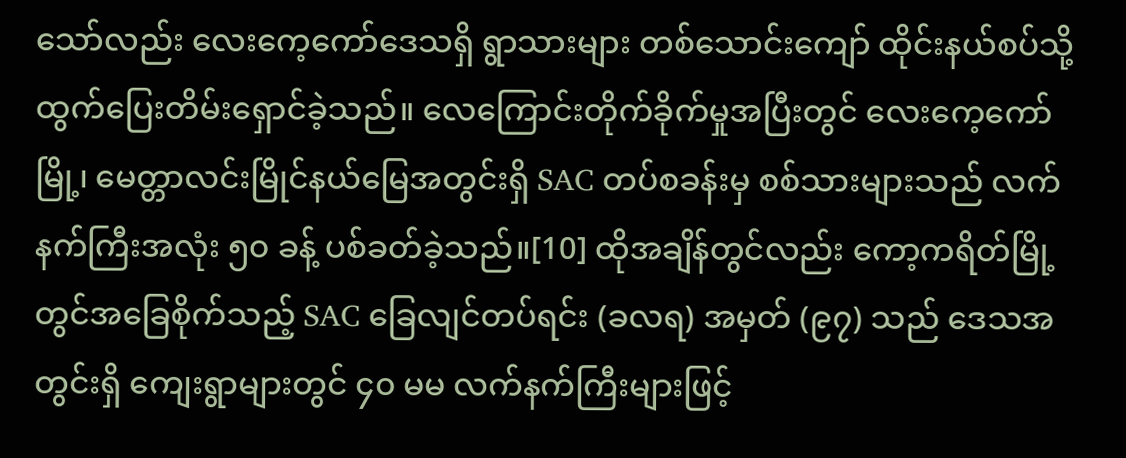သော်လည်း လေးကေ့ကော်ဒေသရှိ ရွာသားများ တစ်သောင်းကျော် ထိုင်းနယ်စပ်သို့ ထွက်ပြေးတိမ်းရှောင်ခဲ့သည်။ လေကြောင်းတိုက်ခိုက်မှုအပြီးတွင် လေးကေ့ကော်မြို့၊ မေတ္တာလင်းမြိုင်နယ်မြေအတွင်းရှိ SAC တပ်စခန်းမှ စစ်သားများသည် လက်နက်ကြီးအလုံး ၅၀ ခန့် ပစ်ခတ်ခဲ့သည်။[10] ထိုအချိန်တွင်လည်း ကော့ကရိတ်မြို့တွင်အခြေစိုက်သည့် SAC ခြေလျင်တပ်ရင်း (ခလရ) အမှတ် (၉၇) သည် ဒေသအတွင်းရှိ ကျေးရွာများတွင် ၄၀ မမ လက်နက်ကြီးများဖြင့်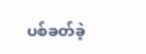ပစ်ခတ်ခဲ့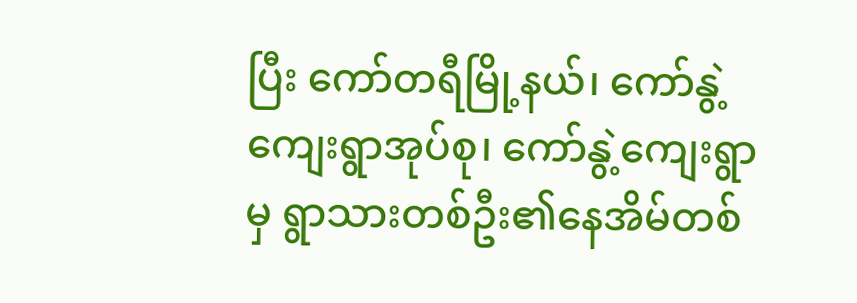ပြီး ကော်တရီမြို့နယ်၊ ကော်နွဲ့ကျေးရွာအုပ်စု၊ ကော်နွဲ့ကျေးရွာမှ ရွာသားတစ်ဦး၏နေအိမ်တစ်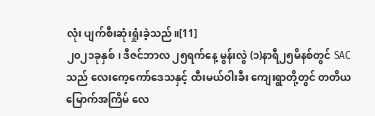လုံး ပျက်စီးဆုံးရှုံးခဲ့သည်။[11]
၂၀၂၁ခုနှစ်၊ ဒီဇင်ဘာလ ၂၅ရက်နေ့ မွန်းလွဲ (၁)နာရီ၂၅မိနစ်တွင် SAC သည် လေးကေ့ကော်ဒေသနှင့် ထီးမယ်ဝါးခီး ကျေးရွာတို့တွင် တတိယမြောက်အကြိမ် လေ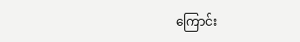ကြောင်း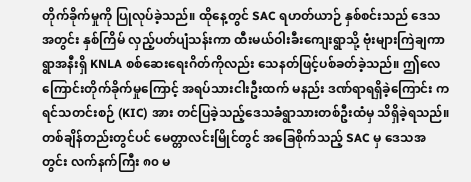တိုက်ခိုက်မှုကို ပြုလုပ်ခဲ့သည်။ ထိုနေ့တွင် SAC ရဟတ်ယာဉ် နှစ်စင်းသည် ဒေသအတွင်း နှစ်ကြိမ် လှည့်ပတ်ပျံသန်းကာ ထီးမယ်ဝါးခီးကျေးရွာသို့ ဗုံးများကြဲချကာ ရွာအနီးရှိ KNLA စစ်ဆေးရေးဂိတ်ကိုလည်း သေနတ်ဖြင့်ပစ်ခတ်ခဲ့သည်။ ဤလေကြောင်းတိုက်ခိုက်မှုကြောင့် အရပ်သားငါးဦးထက် မနည်း ဒဏ်ရာရရှိခဲ့ကြောင်း ကရင်သတင်းစဉ် (KIC) အား တင်ပြခဲ့သည့်ဒေသခံရွာသားတစ်ဦးထံမှ သိရှိခဲ့ရသည်။ တစ်ချိန်တည်းတွင်ပင် မေတ္တာလင်းမြိုင်တွင် အခြေစိုက်သည့် SAC မှ ဒေသအတွင်း လက်နက်ကြီး ၈၀ မ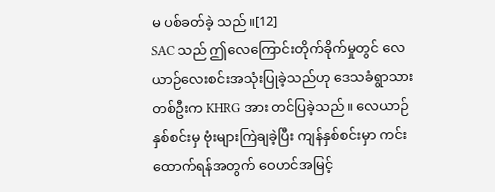မ ပစ်ခတ်ခဲ့ သည်။[12]
SAC သည် ဤလေကြောင်းတိုက်ခိုက်မှုတွင် လေယာဉ်လေးစင်းအသုံးပြုခဲ့သည်ဟု ဒေသခံရွာသားတစ်ဦးက KHRG အား တင်ပြခဲ့သည်။ လေယာဉ်နှစ်စင်းမှ ဗုံးများကြဲချခဲ့ပြီး ကျန်နှစ်စင်းမှာ ကင်းထောက်ရန်အတွက် ဝေဟင်အမြင့်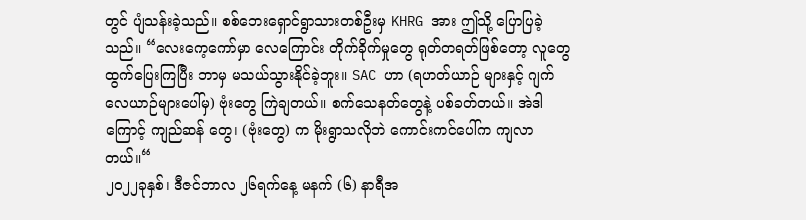တွင် ပျံသန်းခဲ့သည်။ စစ်ဘေးရှောင်ရွာသားတစ်ဦးမှ KHRG အား ဤသို့ ပြောပြခဲ့သည်။ “လေးကေ့ကော်မှာ လေကြောင်း တိုက်ခိုက်မှုတွေ ရုတ်တရတ်ဖြစ်တော့ လူတွေ ထွက်ပြေးကြပြီး ဘာမှ မသယ်သွားနိုင်ခဲ့ဘူး။ SAC ဟာ (ရဟတ်ယာဉ် များနှင့် ဂျက်လေယာဉ်များပေါ်မှ) ဗုံးတွေ ကြဲချတယ်။ စက်သေနတ်တွေနဲ့ ပစ်ခတ်တယ်။ အဲဒါကြောင့် ကျည်ဆန် တွေ၊ (ဗုံးတွေ) က မိုးရွာသလိုဘဲ ကောင်းကင်ပေါ်က ကျလာတယ်။“
၂၀၂၂ခုနှစ်၊ ဒီဇင်ဘာလ ၂၆ရက်နေ့ မနက် (၆) နာရီအ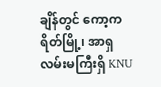ချိန်တွင် ကော့ကရိတ်မြို့၊ အာရှလမ်းမကြီးရှိ KNU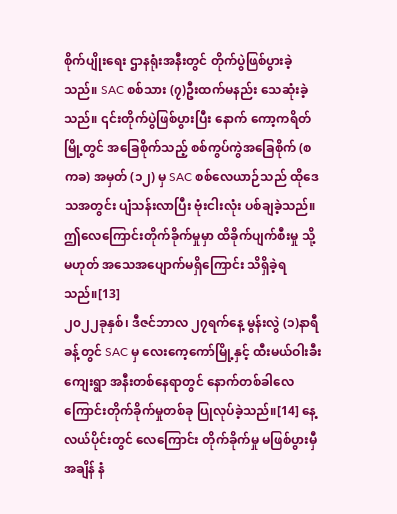စိုက်ပျိုးရေး ဌာနရုံးအနီးတွင် တိုက်ပွဲဖြစ်ပွားခဲ့သည်။ SAC စစ်သား (၇)ဦးထက်မနည်း သေဆုံးခဲ့သည်။ ၎င်းတိုက်ပွဲဖြစ်ပွားပြီး နောက် ကော့ကရိတ်မြို့တွင် အခြေစိုက်သည့် စစ်ကွပ်ကွဲအခြေစိုက် (စကခ) အမှတ် (၁၂) မှ SAC စစ်လေယာဉ်သည် ထိုဒေသအတွင်း ပျံသန်းလာပြီး ဗုံးငါးလုံး ပစ်ချခဲ့သည်။ ဤလေကြောင်းတိုက်ခိုက်မှုမှာ ထိခိုက်ပျက်စီးမှု သို့မဟုတ် အသေအပျောက်မရှိကြောင်း သိရှိခဲ့ရသည်။[13]
၂၀၂၂ခုနှစ်၊ ဒီဇင်ဘာလ ၂၇ရက်နေ့ မွန်းလွဲ (၁)နာရီခန့်တွင် SAC မှ လေးကေ့ကော်မြို့နှင့် ထီးမယ်ဝါးခီးကျေးရွာ အနီးတစ်နေရာတွင် နောက်တစ်ခါလေကြောင်းတိုက်ခိုက်မှုတစ်ခု ပြုလုပ်ခဲ့သည်။[14] နေ့လယ်ပိုင်းတွင် လေကြောင်း တိုက်ခိုက်မှု မဖြစ်ပွားမှီအချိန် နံ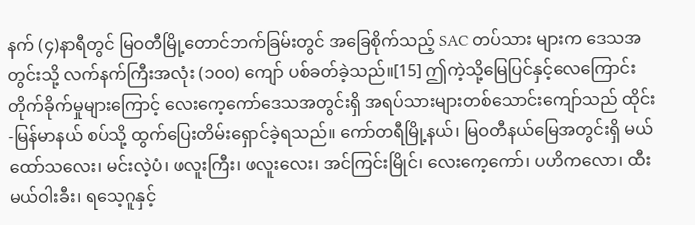နက် (၄)နာရီတွင် မြဝတီမြို့တောင်ဘက်ခြမ်းတွင် အခြေစိုက်သည့် SAC တပ်သား များက ဒေသအတွင်းသို့ လက်နက်ကြီးအလုံး (၁၀၀) ကျော် ပစ်ခတ်ခဲ့သည်။[15] ဤကဲ့သို့မြေပြင်နှင့်လေကြောင်း တိုက်ခိုက်မှုများကြောင့် လေးကေ့ကော်ဒေသအတွင်းရှိ အရပ်သားများတစ်သောင်းကျော်သည် ထိုင်း-မြန်မာနယ် စပ်သို့ ထွက်ပြေးတိမ်းရှောင်ခဲ့ရသည်။ ကော်တရီမြို့နယ်၊ မြဝတီနယ်မြေအတွင်းရှိ မယ်ထော်သလေး၊ မင်းလဲ့ပံ၊ ဖလူးကြီး၊ ဖလူးလေး၊ အင်ကြင်းမြိုင်၊ လေးကေ့ကော်၊ ပဟိကလော၊ ထီးမယ်ဝါးခီး၊ ရသေ့ဂူနှင့်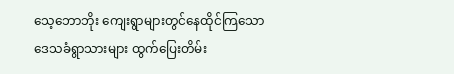သေ့ဘောဘိုး ကျေးရွာများတွင်နေထိုင်ကြသော ဒေသခံရွာသားများ ထွက်ပြေးတိမ်း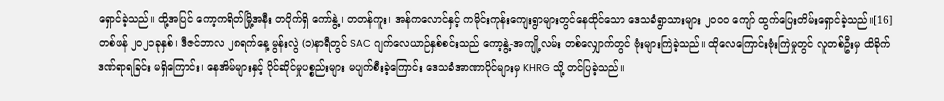ရှောင်ခဲ့သည်။ ထို့အပြင် ကော့ကရိတ်မြို့အနီး တဝိုက်ရှိ ကော်နွဲ့၊ တတန်ကူး၊ အန်ကလောင်နှင့် ကမိုင်းကုန်းကျေးရွာများတွင်နေထိုင်သော ဒေသခံရွာသားများ ၂၀၀၀ ကျော် ထွက်ပြေးတိမ်းရှောင်ခဲ့သည်။[16]
တစ်ဖန် ၂၀၂၁ခုနှစ်၊ ဒီဇင်ဘာလ ၂၈ရက်နေ့ မွန်းလွဲ (၁)နာရီတွင် SAC ဂျက်လေယာဉ်နှစ်စင်းသည် ကော့နွဲ့-အကျို့လမ်း တစ်လျှောက်တွင် ဗုံးများကြဲခဲ့သည်။ ထိုလေကြောင်းဗုံးကြဲမှုတွင် လူတစ်ဦးမှ ထိခိုက်ဒဏ်ရာရခြင်း မရှိကြောင်း၊ နေအိမ်များနှင့် ပိုင်ဆိုင်မှုပစ္စည်းများ မပျက်စီးခဲ့ကြောင်း ဒေသခံအာဏာပိုင်များမှ KHRG သို့ တင်ပြခဲ့သည်။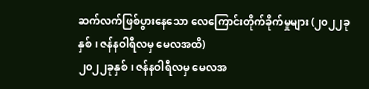ဆက်လက်ဖြစ်ပွားနေသော လေကြောင်းတိုက်ခိုက်မှုများ (၂၀၂၂ခုနှစ်၊ ဇန်နဝါရီလမှ မေလအထိ)
၂၀၂၂ခုနှစ်၊ ဇန်နဝါရီလမှ မေလအ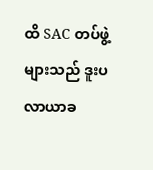ထိ SAC တပ်ဖွဲ့များသည် ဒူးပလာယာခ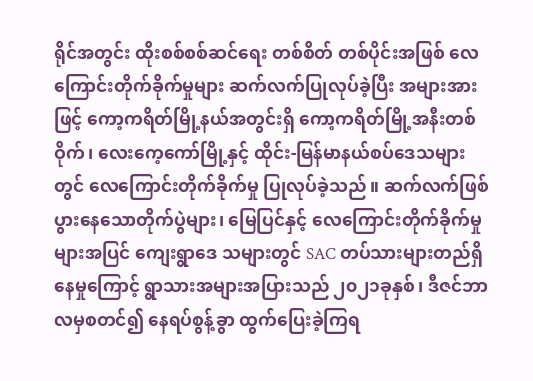ရိုင်အတွင်း ထိုးစစ်စစ်ဆင်ရေး တစ်စိတ် တစ်ပိုင်းအဖြစ် လေကြောင်းတိုက်ခိုက်မှုများ ဆက်လက်ပြုလုပ်ခဲ့ပြီး အများအားဖြင့် ကော့ကရိတ်မြို့နယ်အတွင်းရှိ ကော့ကရိတ်မြို့အနီးတစ်ဝိုက်၊ လေးကေ့ကော်မြို့နှင့် ထိုင်း-မြန်မာနယ်စပ်ဒေသများတွင် လေကြောင်းတိုက်ခိုက်မှု ပြုလုပ်ခဲ့သည်။ ဆက်လက်ဖြစ်ပွားနေသောတိုက်ပွဲများ၊ မြေပြင်နှင့် လေကြောင်းတိုက်ခိုက်မှုများအပြင် ကျေးရွာဒေ သများတွင် SAC တပ်သားများတည်ရှိနေမှုကြောင့် ရွာသားအများအပြားသည် ၂၀၂၁ခုနှစ်၊ ဒီဇင်ဘာလမှစတင်၍ နေရပ်စွန့်ခွာ ထွက်ပြေးခဲ့ကြရ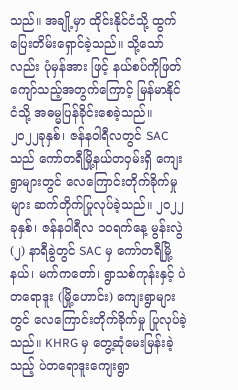သည်။ အချို့မှာ ထိုင်းနိုင်ငံသို့ ထွက်ပြေးတိမ်းရှောင်ခဲ့သည်။ သို့သော်လည်း ပုံမှန်အား ဖြင့် နယ်စပ်ကိုဖြတ်ကျော်သည့်အတွက်ကြောင့် မြန်မာနိုင်ငံသို့ အဓမ္မပြန်ခိုင်းစေခဲ့သည်။
၂၀၂၂ခုနှစ်၊ ဇန်နဝါရီလတွင် SAC သည် ကော်တရီမြို့နယ်တဝှမ်းရှိ ကျေးရွာများတွင် လေကြောင်းတိုက်ခိုက်မှုများ ဆက်တိုက်ပြုလုပ်ခဲ့သည်။ ၂၀၂၂ခုနှစ်၊ ဇန်နဝါရီလ ၁၀ရက်နေ့ မွန်းလွဲ (၂) နာရီခွဲတွင် SAC မှ ကော်တရီမြို့နယ်၊ မက်ကတော်၊ ရွာသစ်ကုန်းနှင့် ပဲတရောဒူး (မြို့ဟောင်း) ကျေးရွာများတွင် လေကြောင်းတိုက်ခိုက်မှု ပြုလုပ်ခဲ့သည်။ KHRG မှ တွေ့ဆုံမေးမြန်းခဲ့သည့် ပဲတရောဒူးကျေးရွာ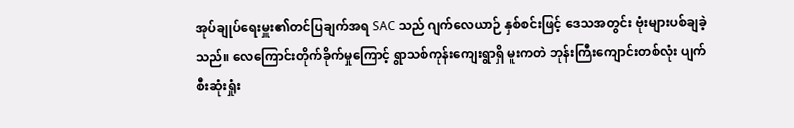အုပ်ချုပ်ရေးမှူး၏တင်ပြချက်အရ SAC သည် ဂျက်လေယာဉ် နှစ်စင်းဖြင့် ဒေသအတွင်း ဗုံးများပစ်ချခဲ့သည်။ လေကြောင်းတိုက်ခိုက်မှုကြောင့် ရွာသစ်ကုန်းကျေးရွာရှိ မူးကတဲ ဘုန်းကြီးကျောင်းတစ်လုံး ပျက်စီးဆုံးရှုံး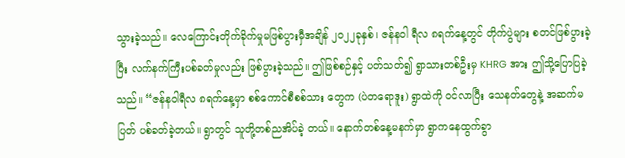သွားခဲ့သည်။ လေကြောင်းတိုက်ခိုက်မှုမဖြစ်ပွားမှီအချိန် ၂၀၂၂ခုနှစ်၊ ဇန်နဝါ ရီလ ၈ရက်နေ့တွင် တိုက်ပွဲများ စတင်ဖြစ်ပွားခဲ့ပြီး လက်နက်ကြီးပစ်ခတ်မှုလည်း ဖြစ်ပွားခဲ့သည်။ ဤဖြစ်စဉ်နှင့် ပတ်သတ်၍ ရွာသားတစ်ဦးမှ KHRG အား ဤသို့ပြောပြခဲ့သည်။ “ဇန်နဝါရီလ ၈ရက်နေ့မှာ စစ်ကောင်စီစစ်သား တွေက (ပဲတရောဒူး) ရွာထဲကို ဝင်လာပြီး သေနတ်တွေနဲ့ အဆက်မပြတ် ပစ်ခတ်ခဲ့တယ်။ ရွာတွင် သူတို့တစ်ညအိပ်ခဲ့ တယ်။ နောက်တစ်နေ့မနက်မှာ ရွာကနေထွက်ခွာ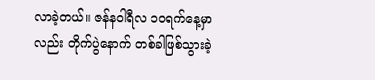လာခဲ့တယ်။ ဇန်နဝါရီလ ၁၀ရက်နေ့မှာလည်း တိုက်ပွဲနောက် တစ်ခါဖြစ်သွားခဲ့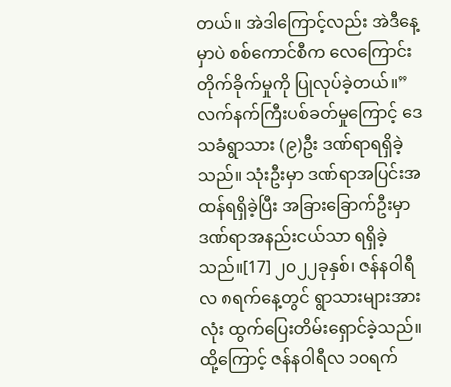တယ်။ အဲဒါကြောင့်လည်း အဲဒီနေ့မှာပဲ စစ်ကောင်စီက လေကြောင်းတိုက်ခိုက်မှုကို ပြုလုပ်ခဲ့တယ်။” လက်နက်ကြီးပစ်ခတ်မှုကြောင့် ဒေသခံရွာသား (၉)ဦး ဒဏ်ရာရရှိခဲ့သည်။ သုံးဦးမှာ ဒဏ်ရာအပြင်းအထန်ရရှိခဲ့ပြီး အခြားခြောက်ဦးမှာ ဒဏ်ရာအနည်းငယ်သာ ရရှိခဲ့သည်။[17] ၂၀၂၂ခုနှစ်၊ ဇန်နဝါရီလ ၈ရက်နေ့တွင် ရွာသားများအားလုံး ထွက်ပြေးတိမ်းရှောင်ခဲ့သည်။ ထို့ကြောင့် ဇန်နဝါရီလ ၁၀ရက်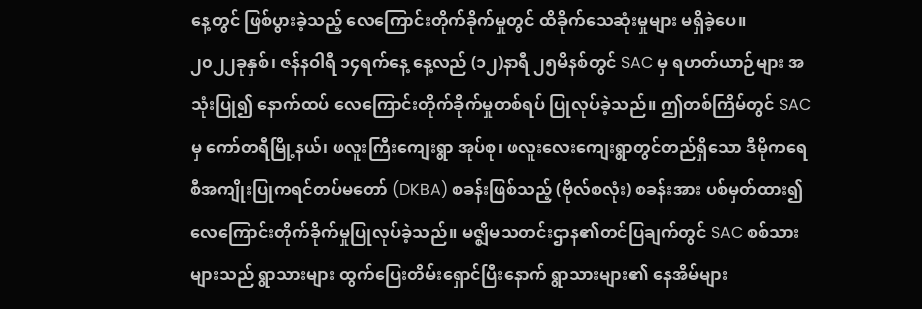နေ့တွင် ဖြစ်ပွားခဲ့သည့် လေကြောင်းတိုက်ခိုက်မှုတွင် ထိခိုက်သေဆုံးမှုများ မရှိခဲ့ပေ။
၂၀၂၂ခုနှစ်၊ ဇန်နဝါရီ ၁၄ရက်နေ့ နေ့လည် (၁၂)နာရီ ၂၅မိနစ်တွင် SAC မှ ရဟတ်ယာဉ်များ အသုံးပြု၍ နောက်ထပ် လေကြောင်းတိုက်ခိုက်မှုတစ်ရပ် ပြုလုပ်ခဲ့သည်။ ဤတစ်ကြိမ်တွင် SAC မှ ကော်တရီမြို့နယ်၊ ဖလူးကြီးကျေးရွာ အုပ်စု၊ ဖလူးလေးကျေးရွာတွင်တည်ရှိသော ဒီမိုကရေစီအကျိုးပြုကရင်တပ်မတော် (DKBA) စခန်းဖြစ်သည့် (ဗိုလ်စလုံး) စခန်းအား ပစ်မှတ်ထား၍ လေကြောင်းတိုက်ခိုက်မှုပြုလုပ်ခဲ့သည်။ မဇ္ဈိမသတင်းဌာန၏တင်ပြချက်တွင် SAC စစ်သားများသည် ရွာသားများ ထွက်ပြေးတိမ်းရှောင်ပြီးနောက် ရွာသားများ၏ နေအိမ်များ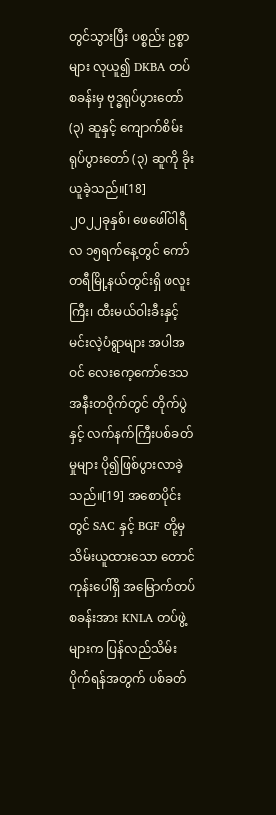တွင်သွားပြီး ပစ္စည်း ဥစ္စာများ လုယူ၍ DKBA တပ်စခန်းမှ ဗုဒ္ဓရုပ်ပွားတော် (၃) ဆူနှင့် ကျောက်စိမ်းရုပ်ပွားတော် (၃) ဆူကို ခိုးယူခဲ့သည်။[18]
၂၀၂၂ခုနှစ်၊ ဖေဖေါ်ဝါရီလ ၁၅ရက်နေ့တွင် ကော်တရီမြို့နယ်တွင်းရှိ ဖလူးကြီး၊ ထီးမယ်ဝါးခီးနှင့် မင်းလဲ့ပံရွာများ အပါအဝင် လေးကေ့ကော်ဒေသအနီးတဝိုက်တွင် တိုက်ပွဲနှင့် လက်နက်ကြီးပစ်ခတ်မှုများ ပို၍ဖြစ်ပွားလာခဲ့သည်။[19] အစောပိုင်းတွင် SAC နှင့် BGF တို့မှ သိမ်းယူထားသော တောင်ကုန်းပေါ်ရှိ အမြောက်တပ်စခန်းအား KNLA တပ်ဖွဲ့များက ပြန်လည်သိမ်းပိုက်ရန်အတွက် ပစ်ခတ်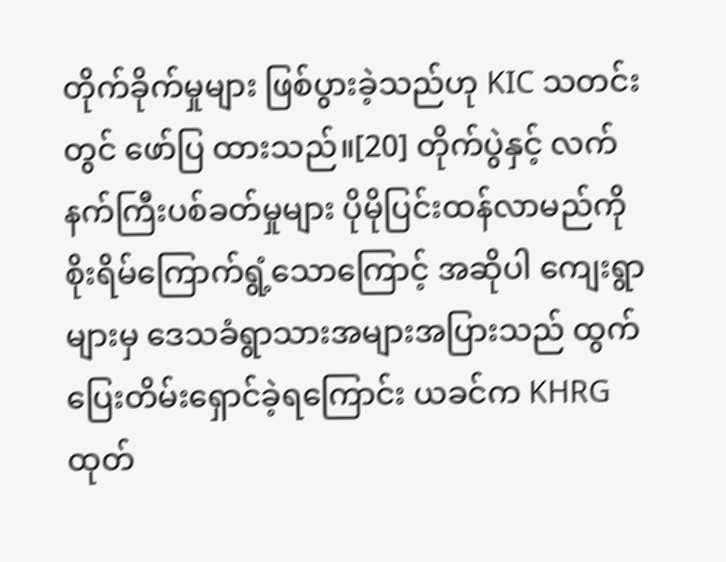တိုက်ခိုက်မှုများ ဖြစ်ပွားခဲ့သည်ဟု KIC သတင်းတွင် ဖော်ပြ ထားသည်။[20] တိုက်ပွဲနှင့် လက်နက်ကြီးပစ်ခတ်မှုများ ပိုမိုပြင်းထန်လာမည်ကို စိုးရိမ်ကြောက်ရွံ့သောကြောင့် အဆိုပါ ကျေးရွာများမှ ဒေသခံရွာသားအများအပြားသည် ထွက်ပြေးတိမ်းရှောင်ခဲ့ရကြောင်း ယခင်က KHRG ထုတ်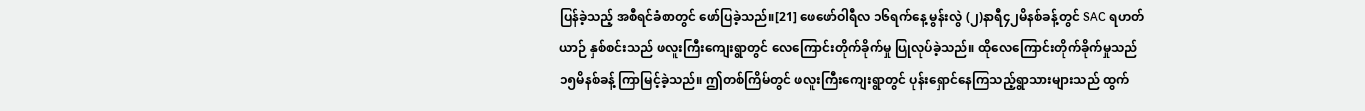ပြန်ခဲ့သည့် အစီရင်ခံစာတွင် ဖော်ပြခဲ့သည်။[21] ဖေဖော်ဝါရီလ ၁၆ရက်နေ့ မွန်းလွဲ (၂)နာရီ၄၂မိနစ်ခန့်တွင် SAC ရဟတ်ယာဉ် နှစ်စင်းသည် ဖလူးကြီးကျေးရွာတွင် လေကြောင်းတိုက်ခိုက်မှု ပြုလုပ်ခဲ့သည်။ ထိုလေကြောင်းတိုက်ခိုက်မှုသည် ၁၅မိနစ်ခန့် ကြာမြင့်ခဲ့သည်။ ဤတစ်ကြိမ်တွင် ဖလူးကြီးကျေးရွာတွင် ပုန်းရှောင်နေကြသည့်ရွာသားများသည် ထွက်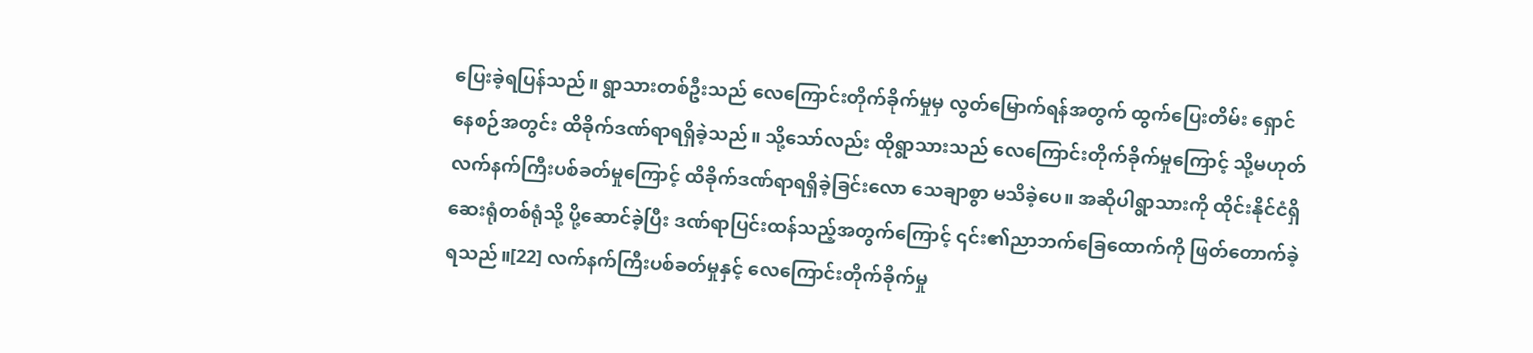ပြေးခဲ့ရပြန်သည်။ ရွာသားတစ်ဦးသည် လေကြောင်းတိုက်ခိုက်မှုမှ လွတ်မြောက်ရန်အတွက် ထွက်ပြေးတိမ်း ရှောင်နေစဉ်အတွင်း ထိခိုက်ဒဏ်ရာရရှိခဲ့သည်။ သို့သော်လည်း ထိုရွာသားသည် လေကြောင်းတိုက်ခိုက်မှုကြောင့် သို့မဟုတ် လက်နက်ကြီးပစ်ခတ်မှုကြောင့် ထိခိုက်ဒဏ်ရာရရှိခဲ့ခြင်းလော သေချာစွာ မသိခဲ့ပေ။ အဆိုပါရွာသားကို ထိုင်းနိုင်ငံရှိ ဆေးရုံတစ်ရုံသို့ ပို့ဆောင်ခဲ့ပြီး ဒဏ်ရာပြင်းထန်သည့်အတွက်ကြောင့် ၎င်း၏ညာဘက်ခြေထောက်ကို ဖြတ်တောက်ခဲ့ရသည်။[22] လက်နက်ကြီးပစ်ခတ်မှုနှင့် လေကြောင်းတိုက်ခိုက်မှု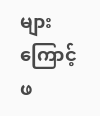များကြောင့် ဖ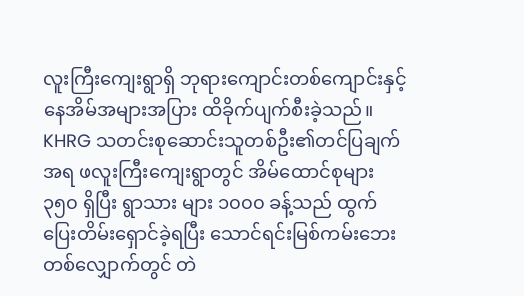လူးကြီးကျေးရွာရှိ ဘုရားကျောင်းတစ်ကျောင်းနှင့် နေအိမ်အများအပြား ထိခိုက်ပျက်စီးခဲ့သည်။
KHRG သတင်းစုဆောင်းသူတစ်ဦး၏တင်ပြချက်အရ ဖလူးကြီးကျေးရွာတွင် အိမ်ထောင်စုများ ၃၅၀ ရှိပြီး ရွာသား များ ၁၀၀၀ ခန့်သည် ထွက်ပြေးတိမ်းရှောင်ခဲ့ရပြီး သောင်ရင်းမြစ်ကမ်းဘေးတစ်လျှောက်တွင် တဲ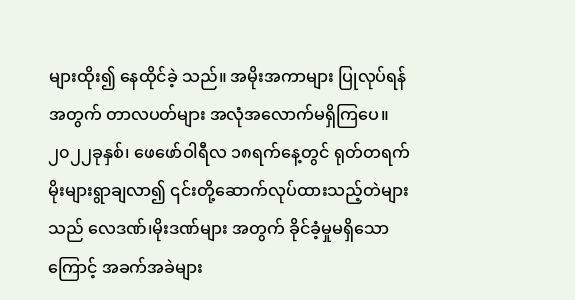များထိုး၍ နေထိုင်ခဲ့ သည်။ အမိုးအကာများ ပြုလုပ်ရန်အတွက် တာလပတ်များ အလုံအလောက်မရှိကြပေ။ ၂၀၂၂ခုနှစ်၊ ဖေဖော်ဝါရီလ ၁၈ရက်နေ့တွင် ရုတ်တရက် မိုးများရွာချလာ၍ ၎င်းတို့ဆောက်လုပ်ထားသည့်တဲများသည် လေဒဏ်၊မိုးဒဏ်များ အတွက် ခိုင်ခံ့မှုမရှိသောကြောင့် အခက်အခဲများ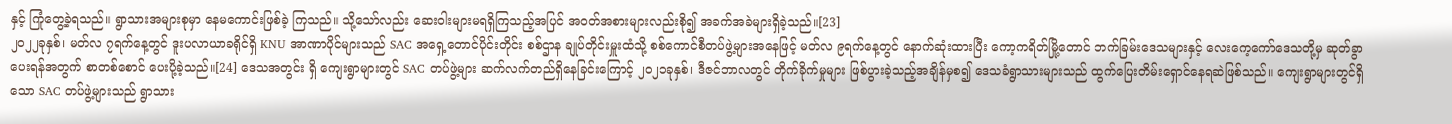နှင့် ကြုံတွေ့ခဲ့ရသည်။ ရွာသားအများစုမှာ နေမကောင်းဖြစ်ခဲ့ ကြသည်။ သို့သော်လည်း ဆေးဝါးများမရရှိကြသည့်အပြင် အဝတ်အစားများလည်းစို၍ အခက်အခဲများရှိခဲ့သည်။[23]
၂၀၂၂ခုနှစ်၊ မတ်လ ၇ရက်နေ့တွင် ဒူးပလာယာခရိုင်ရှိ KNU အာဏာပိုင်များသည် SAC အရှေ့တောင်ပိုင်းတိုင်း စစ်ဌာန ချုပ်တိုင်းမှူးထံသို့ စစ်ကောင်စီတပ်ဖွဲ့များအနေဖြင့် မတ်လ ၉ရက်နေ့တွင် နောက်ဆုံးထားပြီး ကော့ကရိတ်မြို့တောင် ဘက်ခြမ်းဒေသများနှင့် လေးကေ့ကော်ဒေသတို့မှ ဆုတ်ခွာပေးရန်အတွက် စာတစ်စောင် ပေးပို့ခဲ့သည်။[24] ဒေသအတွင်း ရှိ ကျေးရွာများတွင် SAC တပ်ဖွဲ့များ ဆက်လက်တည်ရှိနေခြင်းကြောင့် ၂၀၂၁ခုနှစ်၊ ဒီဇင်ဘာလတွင် တိုက်ခိုက်မှုများ ဖြစ်ပွားခဲ့သည့်အချိန်မှစ၍ ဒေသခံရွာသားများသည် ထွက်ပြေးတိမ်းရှောင်နေရဆဲဖြစ်သည်။ ကျေးရွာများတွင်ရှိသော SAC တပ်ဖွဲ့များသည် ရွာသား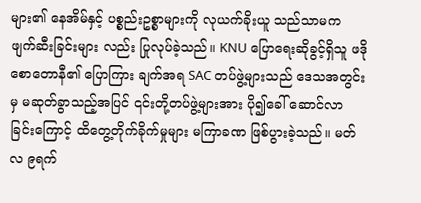များ၏ နေအိမ်နှင့် ပစ္စည်းဥစ္စာများကို လုယက်ခိုးယူ သည်သာမက ဖျက်ဆီးခြင်းများ လည်း ပြုလုပ်ခဲ့သည်။ KNU ပြောရေးဆိုခွင့်ရှိသူ ဖဒိုစောတောနီ၏ ပြောကြား ချက်အရ SAC တပ်ဖွဲ့များသည် ဒေသအတွင်းမှ မဆုတ်ခွာသည့်အပြင် ၎င်းတို့တပ်ဖွဲ့များအား ပို၍ခေါ် ဆောင်လာခြင်းကြောင့် ထိတွေ့တိုက်ခိုက်မှုများ မကြာခဏ ဖြစ်ပွားခဲ့သည်။ မတ်လ ၉ရက်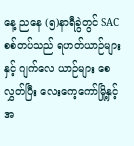နေ့ ညနေ (၅)နာရီခွဲတွင် SAC စစ်တပ်သည် ရဟတ်ယာဉ်များနှင့် ဂျက်လေ ယာဉ်များ စေလွှတ်ပြီး လေးကေ့ကော်မြို့နှင့် အ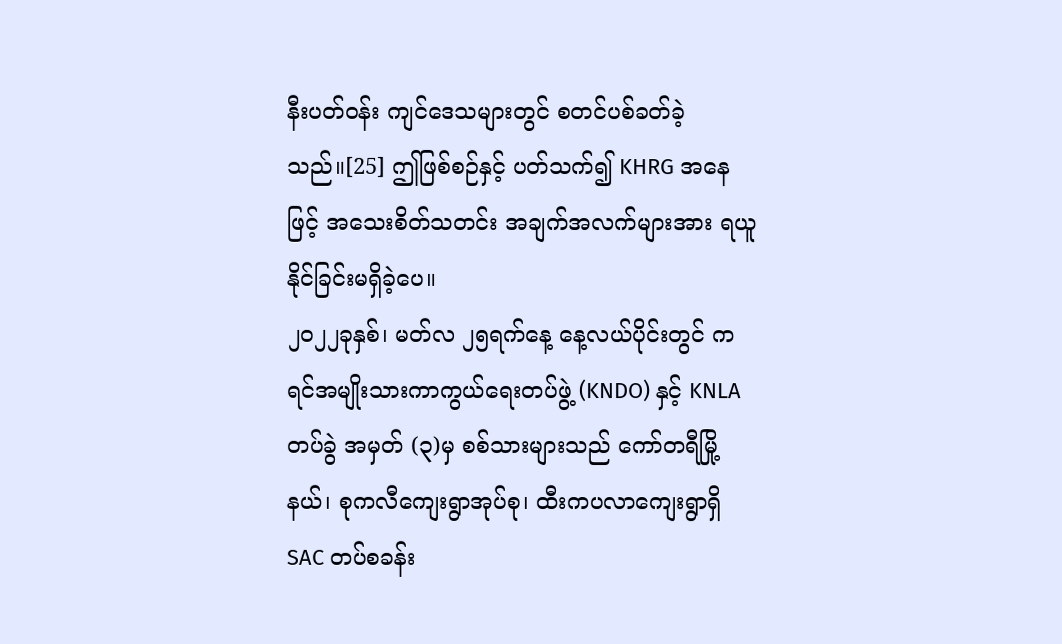နီးပတ်ဝန်း ကျင်ဒေသများတွင် စတင်ပစ်ခတ်ခဲ့သည်။[25] ဤဖြစ်စဉ်နှင့် ပတ်သက်၍ KHRG အနေဖြင့် အသေးစိတ်သတင်း အချက်အလက်များအား ရယူနိုင်ခြင်းမရှိခဲ့ပေ။
၂၀၂၂ခုနှစ်၊ မတ်လ ၂၅ရက်နေ့ နေ့လယ်ပိုင်းတွင် ကရင်အမျိုးသားကာကွယ်ရေးတပ်ဖွဲ့ (KNDO) နှင့် KNLA တပ်ခွဲ အမှတ် (၃)မှ စစ်သားများသည် ကော်တရီမြို့နယ်၊ စုကလီကျေးရွာအုပ်စု၊ ထီးကပလာကျေးရွာရှိ SAC တပ်စခန်း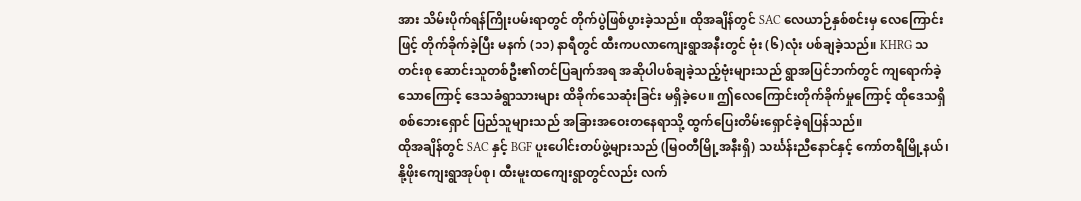အား သိမ်းပိုက်ရန်ကြိုးပမ်းရာတွင် တိုက်ပွဲဖြစ်ပွားခဲ့သည်။ ထိုအချိန်တွင် SAC လေယာဉ်နှစ်စင်းမှ လေကြောင်းဖြင့် တိုက်ခိုက်ခဲ့ပြီး မနက် (၁၁) နာရီတွင် ထီးကပလာကျေးရွာအနီးတွင် ဗုံး (၆)လုံး ပစ်ချခဲ့သည်။ KHRG သတင်းစု ဆောင်းသူတစ်ဦး၏တင်ပြချက်အရ အဆိုပါပစ်ချခဲ့သည့်ဗုံးများသည် ရွာအပြင်ဘက်တွင် ကျရောက်ခဲ့သောကြောင့် ဒေသခံရွာသားများ ထိခိုက်သေဆုံးခြင်း မရှိခဲ့ပေ။ ဤလေကြောင်းတိုက်ခိုက်မှုကြောင့် ထိုဒေသရှိ စစ်ဘေးရှောင် ပြည်သူများသည် အခြားအဝေးတနေရာသို့ ထွက်ပြေးတိမ်းရှောင်ခဲ့ရပြန်သည်။
ထိုအချိန်တွင် SAC နှင့် BGF ပူးပေါင်းတပ်ဖွဲ့များသည် (မြဝတီမြို့အနီးရှိ) သင်္ဃန်းညီနောင်နှင့် ကော်တရီမြို့နယ်၊ နို့ဖိုးကျေးရွာအုပ်စု၊ ထီးမူးထကျေးရွာတွင်လည်း လက်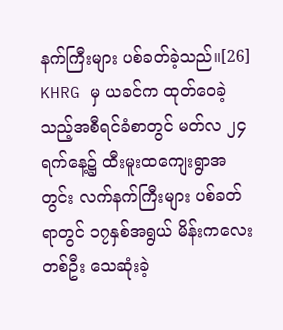နက်ကြီးများ ပစ်ခတ်ခဲ့သည်။[26] KHRG မှ ယခင်က ထုတ်ဝေခဲ့ သည့်အစီရင်ခံစာတွင် မတ်လ ၂၄ရက်နေ့၌ ထီးမူးထကျေးရွာအတွင်း လက်နက်ကြီးများ ပစ်ခတ်ရာတွင် ၁၇နှစ်အရွယ် မိန်းကလေးတစ်ဦး သေဆုံးခဲ့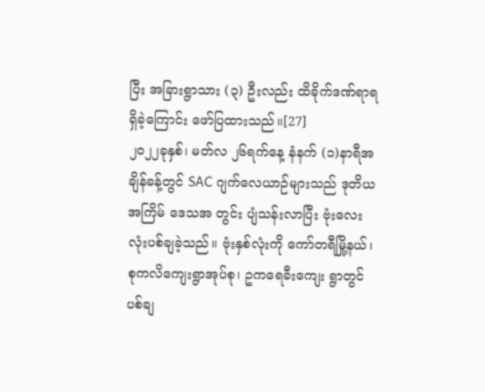ပြီး အခြားရွာသား (၃) ဦးလည်း ထိခိုက်ဒဏ်ရာရရှိခဲ့ကြောင်း ဖော်ပြထားသည်။[27]
၂၀၂၂ခုနှစ်၊ မတ်လ ၂၆ရက်နေ့ နံနက် (၁)နာရီအချိန်ခန့်တွင် SAC ဂျက်လေယာဉ်များသည် ဒုတိယအကြိမ် ဒေသအ တွင်း ပျံသန်းလာပြီး ဗုံးလေးလုံးပစ်ချခဲ့သည်။ ဗုံးနှစ်လုံးကို ကော်တရီမြို့နယ်၊ စုကလိကျေးရွာအုပ်စု၊ ဥကရေခီးကျေး ရွာတွင် ပစ်ချ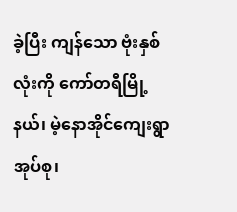ခဲ့ပြီး ကျန်သော ဗုံးနှစ်လုံးကို ကော်တရီမြို့နယ်၊ မဲ့နောအိုင်ကျေးရွာအုပ်စု၊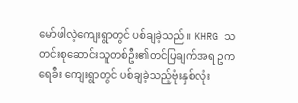မော်ဖါလဲ့ကျေးရွာတွင် ပစ်ချခဲ့သည်။ KHRG သတင်းစုဆောင်းသူတစ်ဦး၏တင်ပြချက်အရ ဥကရေခီး ကျေးရွာတွင် ပစ်ချခဲ့သည့်ဗုံးနှစ်လုံး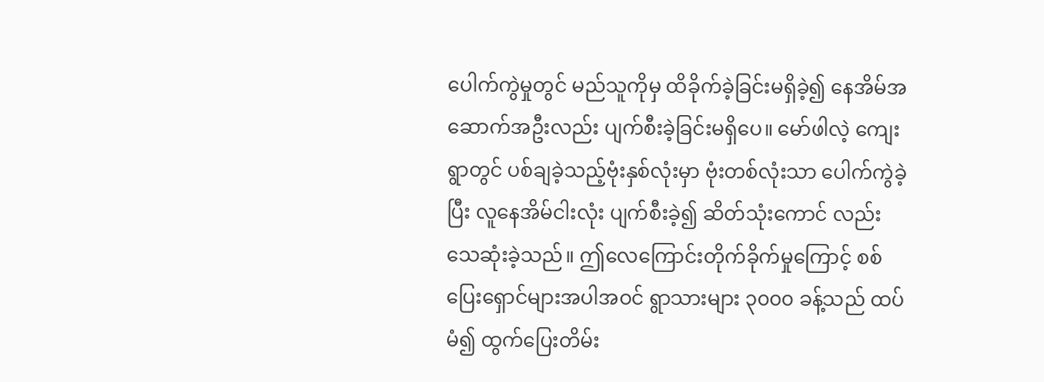ပေါက်ကွဲမှုတွင် မည်သူကိုမှ ထိခိုက်ခဲ့ခြင်းမရှိခဲ့၍ နေအိမ်အဆောက်အဦးလည်း ပျက်စီးခဲ့ခြင်းမရှိပေ။ မော်ဖါလဲ့ ကျေးရွာတွင် ပစ်ချခဲ့သည့်ဗုံးနှစ်လုံးမှာ ဗုံးတစ်လုံးသာ ပေါက်ကွဲခဲ့ပြီး လူနေအိမ်ငါးလုံး ပျက်စီးခဲ့၍ ဆိတ်သုံးကောင် လည်း သေဆုံးခဲ့သည်။ ဤလေကြောင်းတိုက်ခိုက်မှုကြောင့် စစ်ပြေးရှောင်များအပါအဝင် ရွာသားများ ၃၀၀၀ ခန့်သည် ထပ်မံ၍ ထွက်ပြေးတိမ်း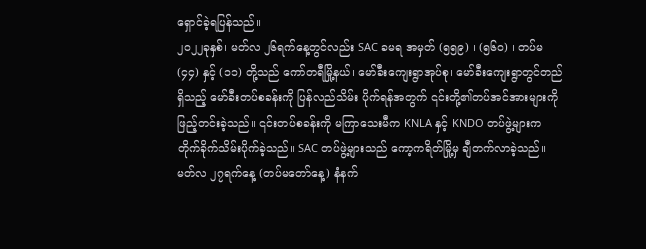ရှောင်ခဲ့ရပြန်သည်။
၂၀၂၂ခုနှစ်၊ မတ်လ ၂၆ရက်နေ့တွင်လည်း SAC ခမရ အမှတ် (၅၅၉) ၊ (၅၆၀) ၊ တပ်မ (၄၄) နှင့် (၁၁) တို့သည် ကော်တရီမြို့နယ်၊ မော်ခီးကျေးရွာအုပ်စု၊ မော်ခီးကျေးရွာတွင်တည်ရှိသည့် မော်ခီးတပ်စခန်းကို ပြန်လည်သိမ်း ပိုက်ရန်အတွက် ၎င်းတို့၏တပ်အင်အားများကို ဖြည့်တင်းခဲ့သည်။ ၎င်းတပ်စခန်းကို မကြာသေးမီက KNLA နှင့် KNDO တပ်ဖွဲ့များက တိုက်ခိုက်သိမ်းပိုက်ခဲ့သည်။ SAC တပ်ဖွဲ့များသည် ကော့ကရိတ်မြို့မှ ချီတက်လာခဲ့သည်။ မတ်လ ၂၇ရက်နေ့ (တပ်မတော်နေ့) နံနက်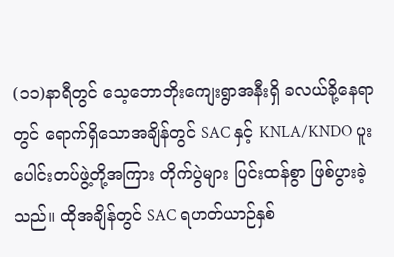(၁၁)နာရီတွင် သေ့ဘောဘိုးကျေးရွာအနီးရှိ ခလယ်ခို့နေရာတွင် ရောက်ရှိသောအချိန်တွင် SAC နှင့် KNLA/KNDO ပူးပေါင်းတပ်ဖွဲ့တို့အကြား တိုက်ပွဲများ ပြင်းထန်စွာ ဖြစ်ပွားခဲ့သည်။ ထိုအချိန်တွင် SAC ရဟတ်ယာဉ်နှစ်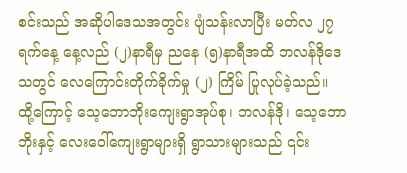စင်းသည် အဆိုပါဒေသအတွင်း ပျံသန်းလာပြီး မတ်လ ၂၇ရက်နေ့ နေ့လည် (၂)နာရီမှ ညနေ (၅)နာရီအထိ ဘလန်ဒိုဒေသတွင် လေကြောင်းတိုက်ခိုက်မှု (၂) ကြိမ် ပြုလုပ်ခဲ့သည်။ ထို့ကြောင့် သေ့ဘောဘိုးကျေးရွာအုပ်စု၊ ဘလန်ဒို၊ သေ့ဘောဘိုးနှင့် လေးဝေါ်ကျေးရွာများရှိ ရွာသားများသည် ၎င်း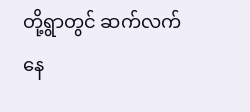တို့ရွာတွင် ဆက်လက်နေ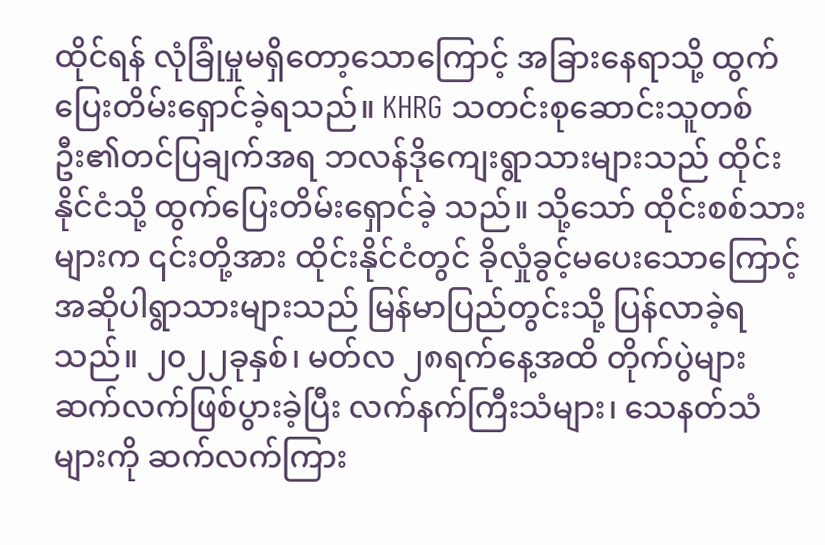ထိုင်ရန် လုံခြုံမှုမရှိတော့သောကြောင့် အခြားနေရာသို့ ထွက်ပြေးတိမ်းရှောင်ခဲ့ရသည်။ KHRG သတင်းစုဆောင်းသူတစ်ဦး၏တင်ပြချက်အရ ဘလန်ဒိုကျေးရွာသားများသည် ထိုင်းနိုင်ငံသို့ ထွက်ပြေးတိမ်းရှောင်ခဲ့ သည်။ သို့သော် ထိုင်းစစ်သားများက ၎င်းတို့အား ထိုင်းနိုင်ငံတွင် ခိုလှုံခွင့်မပေးသောကြောင့် အဆိုပါရွာသားများသည် မြန်မာပြည်တွင်းသို့ ပြန်လာခဲ့ရသည်။ ၂၀၂၂ခုနှစ်၊ မတ်လ ၂၈ရက်နေ့အထိ တိုက်ပွဲများ ဆက်လက်ဖြစ်ပွားခဲ့ပြီး လက်နက်ကြီးသံများ၊ သေနတ်သံ များကို ဆက်လက်ကြား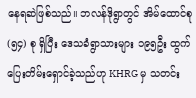နေရဆဲဖြစ်သည်။ ဘလန်ဒိုရွာတွင် အိမ်ထောင်စု (၅၄) စု ရှိပြီး ဒေသခံရွာသားများ ၁၉၅ဦး ထွက်ပြေးတိမ်းရှောင်ခဲ့သည်ဟု KHRG မှ သတင်း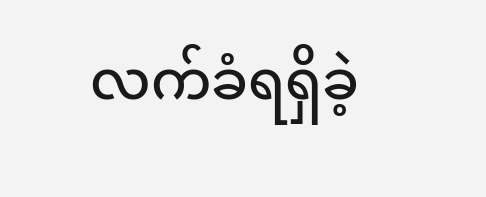လက်ခံရရှိခဲ့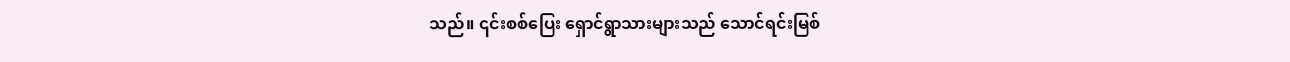သည်။ ၎င်းစစ်ပြေး ရှောင်ရွာသားများသည် သောင်ရင်းမြစ်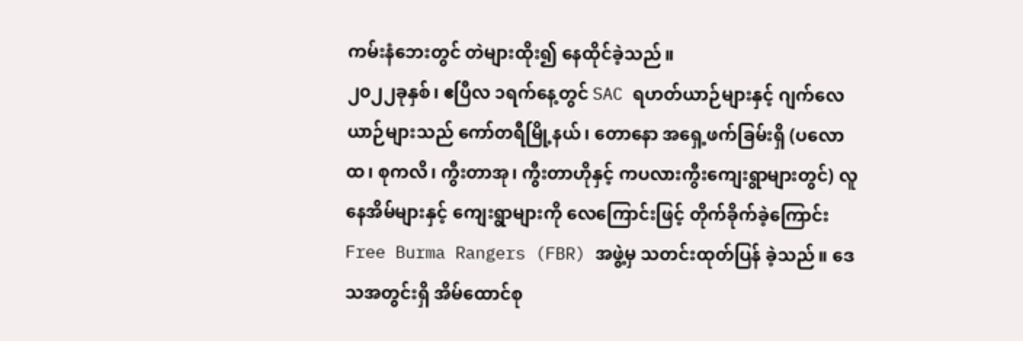ကမ်းနံဘေးတွင် တဲများထိုး၍ နေထိုင်ခဲ့သည်။
၂၀၂၂ခုနှစ်၊ ဧပြီလ ၁ရက်နေ့တွင် SAC ရဟတ်ယာဉ်များနှင့် ဂျက်လေယာဉ်များသည် ကော်တရီမြို့နယ်၊ တောနော အရှေ့ဖက်ခြမ်းရှိ (ပလောထ၊ စုကလိ၊ ကွီးတာအု၊ ကွီးတာဟိုနှင့် ကပလားကွီးကျေးရွာများတွင်) လူနေအိမ်များနှင့် ကျေးရွာများကို လေကြောင်းဖြင့် တိုက်ခိုက်ခဲ့ကြောင်း Free Burma Rangers (FBR) အဖွဲ့မှ သတင်းထုတ်ပြန် ခဲ့သည်။ ဒေသအတွင်းရှိ အိမ်ထောင်စု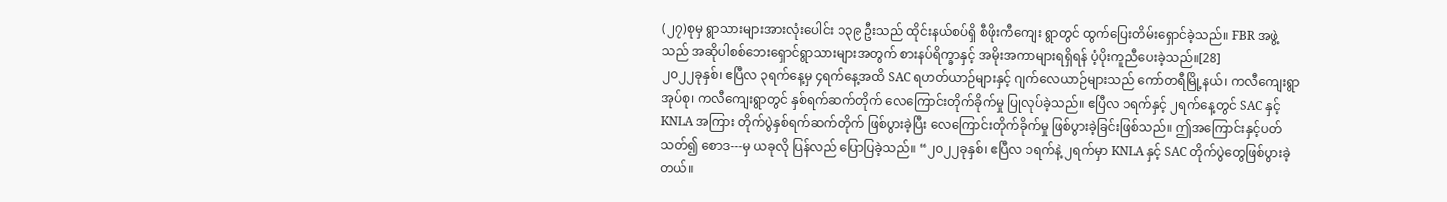(၂၇)စုမှ ရွာသားများအားလုံးပေါင်း ၁၃၉ ဦးသည် ထိုင်းနယ်စပ်ရှိ စီဖိုးကီကျေး ရွာတွင် ထွက်ပြေးတိမ်းရှောင်ခဲ့သည်။ FBR အဖွဲ့သည် အဆိုပါစစ်ဘေးရှောင်ရွာသားများအတွက် စားနပ်ရိက္ခာနှင့် အမိုးအကာများရရှိရန် ပံ့ပိုးကူညီပေးခဲ့သည်။[28]
၂၀၂၂ခုနှစ်၊ ဧပြီလ ၃ရက်နေ့မှ ၄ရက်နေ့အထိ SAC ရဟတ်ယာဉ်များနှင့် ဂျက်လေယာဉ်များသည် ကော်တရီမြို့နယ်၊ ကလီကျေးရွာအုပ်စု၊ ကလီကျေးရွာတွင် နှစ်ရက်ဆက်တိုက် လေကြောင်းတိုက်ခိုက်မှု ပြုလုပ်ခဲ့သည်။ ဧပြီလ ၁ရက်နှင့် ၂ရက်နေ့တွင် SAC နှင့် KNLA အကြား တိုက်ပွဲနှစ်ရက်ဆက်တိုက် ဖြစ်ပွားခဲ့ပြီး လေကြောင်းတိုက်ခိုက်မှု ဖြစ်ပွားခဲ့ခြင်းဖြစ်သည်။ ဤအကြောင်းနှင့်ပတ်သတ်၍ စောဒ---မှ ယခုလို ပြန်လည် ပြောပြခဲ့သည်။ “၂၀၂၂ခုနှစ်၊ ဧပြီလ ၁ရက်နဲ့ ၂ရက်မှာ KNLA နှင့် SAC တိုက်ပွဲတွေဖြစ်ပွားခဲ့တယ်။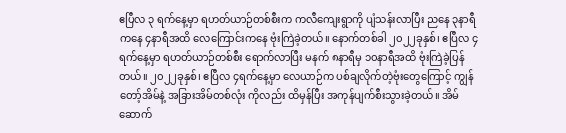ဧပြီလ ၃ ရက်နေ့မှာ ရဟတ်ယာဉ်တစ်စီးက ကလီကျေးရွာကို ပျံသန်းလာပြီး ညနေ ၃နာရီကနေ ၄နာရီအထိ လေကြောင်းကနေ ဗုံးကြဲခဲ့တယ်။ နောက်တစ်ခါ ၂၀၂၂ခုနှစ်၊ ဧပြီလ ၄ရက်နေ့မှာ ရဟတ်ယာဉ်တစ်စီး ရောက်လာပြီး မနက် ၈နာရီမှ ၁၀နာရီအထိ ဗုံးကြဲခဲ့ပြန်တယ်။ ၂၀၂၂ခုနှစ်၊ ဧပြီလ ၄ရက်နေ့မှာ လေယာဉ်က ပစ်ချလိုက်တဲ့ဗုံးတွေကြောင့် ကျွန်တော့်အိမ်နဲ့ အခြားအိမ်တစ်လုံး ကိုလည်း ထိမှန်ပြီး အကုန်ပျက်စီးသွားခဲ့တယ်။ အိမ်ဆောက်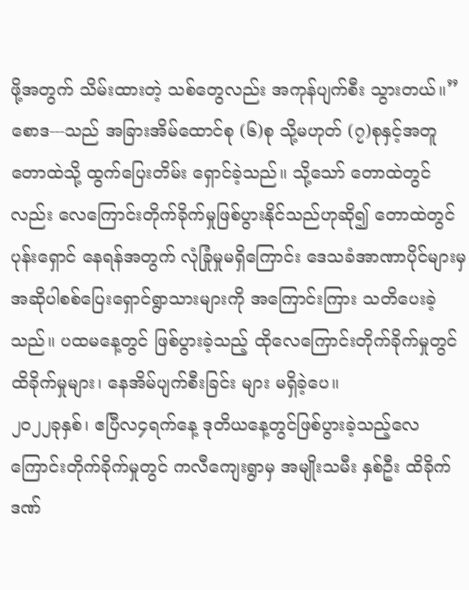ဖို့အတွက် သိမ်းထားတဲ့ သစ်တွေလည်း အကုန်ပျက်စီး သွားတယ်။” စောဒ---သည် အခြားအိမ်ထောင်စု (၆)စု သို့မဟုတ် (၇)စုနှင့်အတူ တောထဲသို့ ထွက်ပြေးတိမ်း ရှောင်ခဲ့သည်။ သို့သော် တောထဲတွင်လည်း လေကြောင်းတိုက်ခိုက်မှုဖြစ်ပွားနိုင်သည်ဟုဆို၍ တောထဲတွင်ပုန်းရှောင် နေရန်အတွက် လုံခြုံမှုမရှိကြောင်း ဒေသခံအာဏာပိုင်များမှ အဆိုပါစစ်ပြေးရှောင်ရွာသားများကို အကြောင်းကြား သတိပေးခဲ့သည်။ ပထမနေ့တွင် ဖြစ်ပွားခဲ့သည့် ထိုလေကြောင်းတိုက်ခိုက်မှုတွင် ထိခိုက်မှုများ၊ နေအိမ်ပျက်စီးခြင်း များ မရှိခဲ့ပေ။
၂၀၂၂ခုနှစ်၊ ဧပြီလ၄ရက်နေ့ ဒုတိယနေ့တွင်ဖြစ်ပွားခဲ့သည့်လေကြောင်းတိုက်ခိုက်မှုတွင် ကလီကျေးရွာမှ အမျိုးသမီး နှစ်ဦး ထိခိုက်ဒဏ်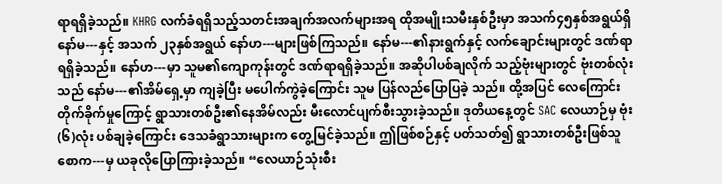ရာရရှိခဲ့သည်။ KHRG လက်ခံရရှိသည့်သတင်းအချက်အလက်များအရ ထိုအမျိုးသမီးနှစ်ဦးမှာ အသက်၄၅နှစ်အရွယ်ရှိ နော်မ---နှင့် အသက် ၂၃နှစ်အရွယ် နော်ဟ---များဖြစ်ကြသည်။ နော်မ---၏နားရွက်နှင့် လက်ချောင်းများတွင် ဒဏ်ရာရရှိခဲ့သည်။ နော်ဟ---မှာ သူမ၏ကျောကုန်းတွင် ဒဏ်ရာရရှိခဲ့သည်။ အဆိုပါပစ်ချလိုက် သည့်ဗုံးများတွင် ဗုံးတစ်လုံးသည် နော်မ---၏အိမ်ရှေ့မှာ ကျခဲ့ပြီး မပေါက်ကွဲခဲ့ကြောင်း သူမ ပြန်လည်ပြောပြခဲ့ သည်။ ထို့အပြင် လေကြောင်းတိုက်ခိုက်မှုကြောင့် ရွာသားတစ်ဦး၏နေအိမ်လည်း မီးလောင်ပျက်စီးသွားခဲ့သည်။ ဒုတိယနေ့တွင် SAC လေယာဉ်မှ ဗုံး(၆)လုံး ပစ်ချခဲ့ကြောင်း ဒေသခံရွာသားများက တွေ့မြင်ခဲ့သည်။ ဤဖြစ်စဉ်နှင့် ပတ်သတ်၍ ရွာသားတစ်ဦးဖြစ်သူ စောက---မှ ယခုလိုပြောကြားခဲ့သည်။ “လေယာဉ်သုံးစီး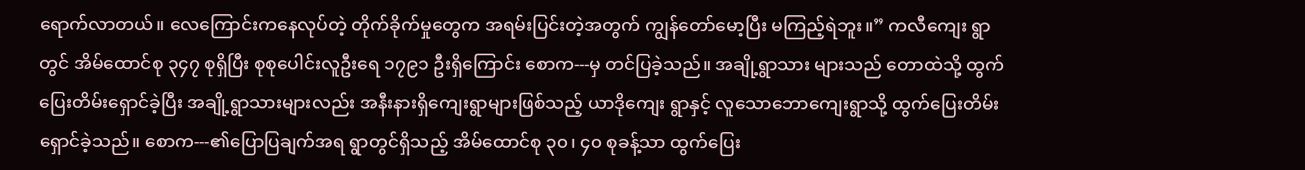ရောက်လာတယ်။ လေကြောင်းကနေလုပ်တဲ့ တိုက်ခိုက်မှုတွေက အရမ်းပြင်းတဲ့အတွက် ကျွန်တော်မော့ပြီး မကြည့်ရဲဘူး။” ကလီကျေး ရွာတွင် အိမ်ထောင်စု ၃၄၇ စုရှိပြီး စုစုပေါင်းလူဦးရေ ၁၇၉၁ ဦးရှိကြောင်း စောက---မှ တင်ပြခဲ့သည်။ အချို့ရွာသား များသည် တောထဲသို့ ထွက်ပြေးတိမ်းရှောင်ခဲ့ပြီး အချို့ရွာသားများလည်း အနီးနားရှိကျေးရွာများဖြစ်သည့် ယာဒိုကျေး ရွာနှင့် လူသောဘောကျေးရွာသို့ ထွက်ပြေးတိမ်းရှောင်ခဲ့သည်။ စောက---၏ပြောပြချက်အရ ရွာတွင်ရှိသည့် အိမ်ထောင်စု ၃၀၊ ၄၀ စုခန့်သာ ထွက်ပြေး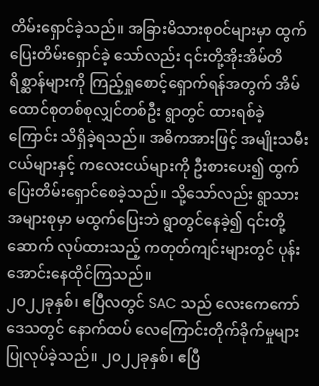တိမ်းရှောင်ခဲ့သည်။ အခြားမိသားစုဝင်များမှာ ထွက်ပြေးတိမ်းရှောင်ခဲ့ သော်လည်း ၎င်းတို့အိုးအိမ်တိရိစ္ဆာန်များကို ကြည့်ရှုစောင့်ရှောက်ရန်အတွက် အိမ်ထောင်စုတစ်စုလျှင်တစ်ဦး ရွာတွင် ထားရစ်ခဲ့ကြောင်း သိရှိခဲ့ရသည်။ အဓိကအားဖြင့် အမျိုးသမီးငယ်များနှင့် ကလေးငယ်များကို ဦးစားပေး၍ ထွက်ပြေးတိမ်းရှောင်စေခဲ့သည်။ သို့သော်လည်း ရွာသားအများစုမှာ မထွက်ပြေးဘဲ ရွာတွင်နေခဲ့၍ ၎င်းတို့ဆောက် လုပ်ထားသည့် ကတုတ်ကျင်းများတွင် ပုန်းအောင်းနေထိုင်ကြသည်။
၂၀၂၂ခုနှစ်၊ ဧပြီလတွင် SAC သည် လေးကေကော်ဒေသတွင် နောက်ထပ် လေကြောင်းတိုက်ခိုက်မှုများ ပြုလုပ်ခဲ့သည်။ ၂၀၂၂ခုနှစ်၊ ဧပြီ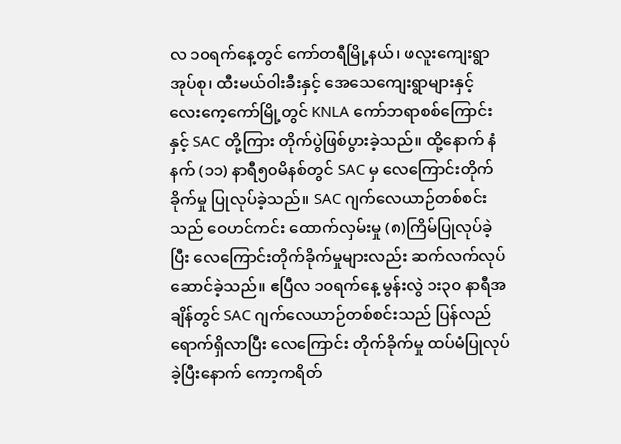လ ၁၀ရက်နေ့တွင် ကော်တရီမြို့နယ်၊ ဖလူးကျေးရွာအုပ်စု၊ ထီးမယ်ဝါးခီးနှင့် အေသေကျေးရွာများနှင့် လေးကေ့ကော်မြို့တွင် KNLA ကော်ဘရာစစ်ကြောင်းနှင့် SAC တို့ကြား တိုက်ပွဲဖြစ်ပွားခဲ့သည်။ ထို့နောက် နံနက် (၁၁) နာရီ၅၀မိနစ်တွင် SAC မှ လေကြောင်းတိုက်ခိုက်မှု ပြုလုပ်ခဲ့သည်။ SAC ဂျက်လေယာဉ်တစ်စင်းသည် ဝေဟင်ကင်း ထောက်လှမ်းမှု (၈)ကြိမ်ပြုလုပ်ခဲ့ပြီး လေကြောင်းတိုက်ခိုက်မှုများလည်း ဆက်လက်လုပ်ဆောင်ခဲ့သည်။ ဧပြီလ ၁၀ရက်နေ့ မွန်းလွဲ ၁း၃၀ နာရီအချိန်တွင် SAC ဂျက်လေယာဉ်တစ်စင်းသည် ပြန်လည်ရောက်ရှိလာပြီး လေကြောင်း တိုက်ခိုက်မှု ထပ်မံပြုလုပ်ခဲ့ပြီးနောက် ကော့ကရိတ်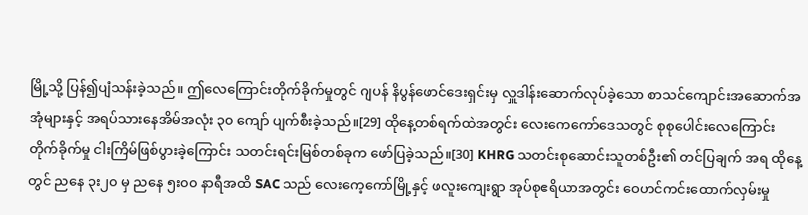မြို့သို့ ပြန်၍ပျံသန်းခဲ့သည်။ ဤလေကြောင်းတိုက်ခိုက်မှုတွင် ဂျပန် နိပွန်ဖောင်ဒေးရှင်းမှ လှူဒါန်းဆောက်လုပ်ခဲ့သော စာသင်ကျောင်းအဆောက်အအုံများနှင့် အရပ်သားနေအိမ်အလုံး ၃၀ ကျော် ပျက်စီးခဲ့သည်။[29] ထိုနေ့တစ်ရက်ထဲအတွင်း လေးကေကော်ဒေသတွင် စုစုပေါင်းလေကြောင်းတိုက်ခိုက်မှု ငါးကြိမ်ဖြစ်ပွားခဲ့ကြောင်း သတင်းရင်းမြစ်တစ်ခုက ဖော်ပြခဲ့သည်။[30] KHRG သတင်းစုဆောင်းသူတစ်ဦး၏ တင်ပြချက် အရ ထိုနေ့တွင် ညနေ ၃း၂၀ မှ ညနေ ၅း၀၀ နာရီအထိ SAC သည် လေးကေ့ကော်မြို့နှင့် ဖလူးကျေးရွာ အုပ်စုဧရိယာအတွင်း ဝေဟင်ကင်းထောက်လှမ်းမှု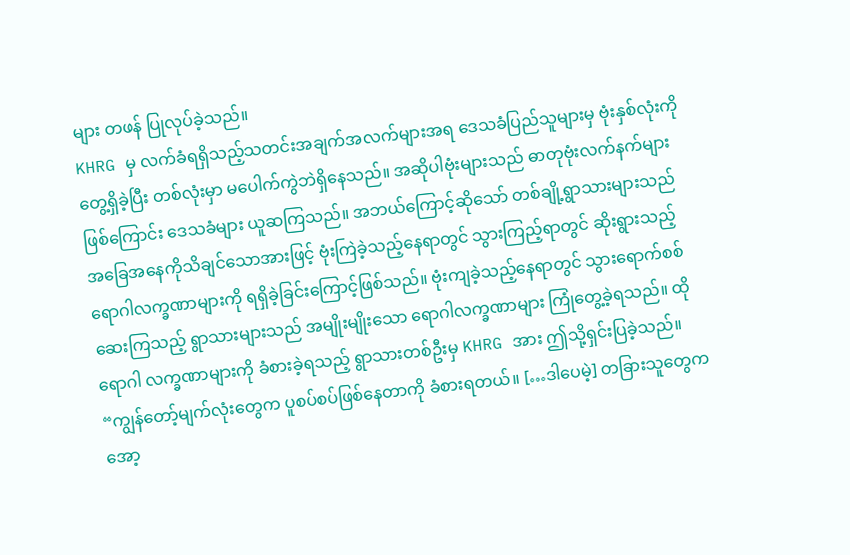များ တဖန် ပြုလုပ်ခဲ့သည်။
KHRG မှ လက်ခံရရှိသည့်သတင်းအချက်အလက်များအရ ဒေသခံပြည်သူများမှ ဗုံးနှစ်လုံးကို တွေ့ရှိခဲ့ပြီး တစ်လုံးမှာ မပေါက်ကွဲဘဲရှိနေသည်။ အဆိုပါဗုံးများသည် ဓာတုဗုံးလက်နက်များဖြစ်ကြောင်း ဒေသခံများ ယူဆကြသည်။ အဘယ်ကြောင့်ဆိုသော် တစ်ချို့ရွာသားများသည် အခြေအနေကိုသိချင်သောအားဖြင့် ဗုံးကြဲခဲ့သည့်နေရာတွင် သွားကြည့်ရာတွင် ဆိုးရွားသည့်ရောဂါလက္ခဏာများကို ရရှိခဲ့ခြင်းကြောင့်ဖြစ်သည်။ ဗုံးကျခဲ့သည့်နေရာတွင် သွားရောက်စစ်ဆေးကြသည့် ရွာသားများသည် အမျိုးမျိုးသော ရောဂါလက္ခဏာများ ကြုံတွေ့ခဲ့ရသည်။ ထိုရောဂါ လက္ခဏာများကို ခံစားခဲ့ရသည့် ရွာသားတစ်ဦးမှ KHRG အား ဤသို့ရှင်းပြခဲ့သည်။ “ကျွန်တော့်မျက်လုံးတွေက ပူစပ်စပ်ဖြစ်နေတာကို ခံစားရတယ်။ […ဒါပေမဲ့] တခြားသူတွေက အော့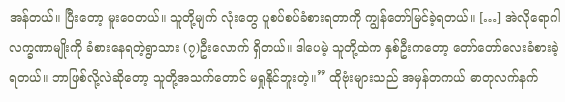အန်တယ်။ ပြီးတော့ မူးဝေတယ်။ သူတို့မျက် လုံးတွေ ပူစပ်စပ်ခံစားရတာကို ကျွန်တော်မြင်ခဲ့ရတယ်။ […] အဲလိုရောဂါလက္ခဏာမျိုးကို ခံစားနေရတဲ့ရွာသား (၇)ဦးလောက် ရှိတယ်။ ဒါပေမဲ့ သူတို့ထဲက နှစ်ဦးကတော့ တော်တော်လေးခံစားခဲ့ရတယ်။ ဘာဖြစ်လို့လဲဆိုတော့ သူတို့အသက်တောင် မရှုနိုင်ဘူးတဲ့။” ထိုဗုံးများသည် အမှန်တကယ် ဓာတုလက်နက်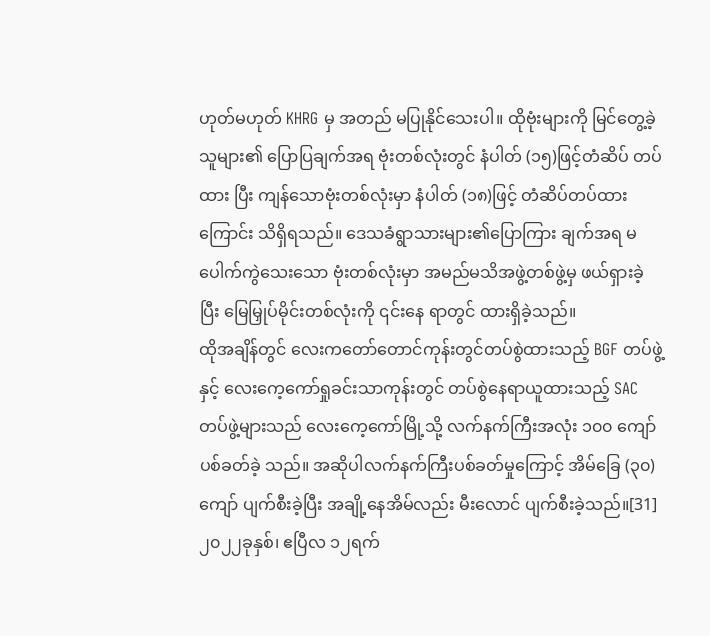ဟုတ်မဟုတ် KHRG မှ အတည် မပြုနိုင်သေးပါ။ ထိုဗုံးများကို မြင်တွေ့ခဲ့သူများ၏ ပြောပြချက်အရ ဗုံးတစ်လုံးတွင် နံပါတ် (၁၅)ဖြင့်တံဆိပ် တပ်ထား ပြီး ကျန်သောဗုံးတစ်လုံးမှာ နံပါတ် (၁၈)ဖြင့် တံဆိပ်တပ်ထားကြောင်း သိရှိရသည်။ ဒေသခံရွာသားများ၏ပြောကြား ချက်အရ မပေါက်ကွဲသေးသော ဗုံးတစ်လုံးမှာ အမည်မသိအဖွဲ့တစ်ဖွဲ့မှ ဖယ်ရှားခဲ့ပြီး မြေမြှုပ်မိုင်းတစ်လုံးကို ၎င်းနေ ရာတွင် ထားရှိခဲ့သည်။
ထိုအချိန်တွင် လေးကတော်တောင်ကုန်းတွင်တပ်စွဲထားသည့် BGF တပ်ဖွဲ့နှင့် လေးကေ့ကော်ရှုခင်းသာကုန်းတွင် တပ်စွဲနေရာယူထားသည့် SAC တပ်ဖွဲ့များသည် လေးကေ့ကော်မြို့သို့ လက်နက်ကြီးအလုံး ၁၀၀ ကျော် ပစ်ခတ်ခဲ့ သည်။ အဆိုပါလက်နက်ကြီးပစ်ခတ်မှုကြောင့် အိမ်ခြေ (၃၀)ကျော် ပျက်စီးခဲ့ပြီး အချို့နေအိမ်လည်း မီးလောင် ပျက်စီးခဲ့သည်။[31]
၂၀၂၂ခုနှစ်၊ ဧပြီလ ၁၂ရက်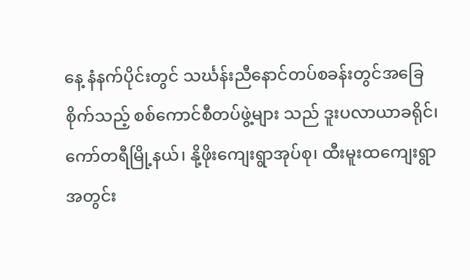နေ့ နံနက်ပိုင်းတွင် သင်္ဃန်းညီနောင်တပ်စခန်းတွင်အခြေစိုက်သည့် စစ်ကောင်စီတပ်ဖွဲ့များ သည် ဒူးပလာယာခရိုင်၊ ကော်တရီမြို့နယ်၊ နို့ဖိုးကျေးရွာအုပ်စု၊ ထီးမူးထကျေးရွာအတွင်း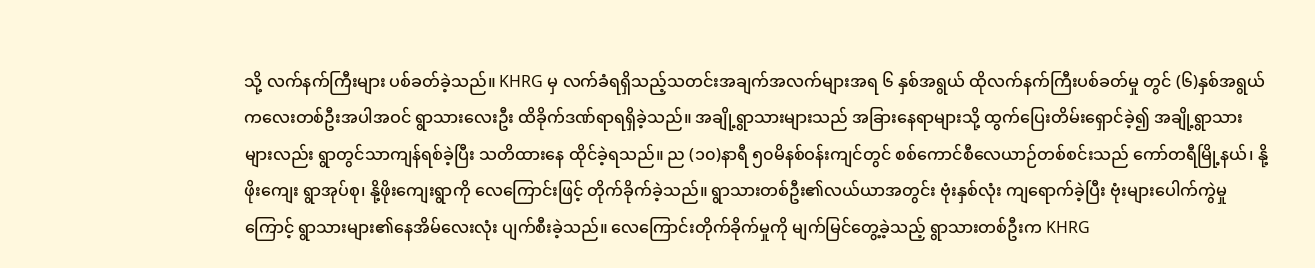သို့ လက်နက်ကြီးများ ပစ်ခတ်ခဲ့သည်။ KHRG မှ လက်ခံရရှိသည့်သတင်းအချက်အလက်များအရ ၆ နှစ်အရွယ် ထိုလက်နက်ကြီးပစ်ခတ်မှု တွင် (၆)နှစ်အရွယ်ကလေးတစ်ဦးအပါအဝင် ရွာသားလေးဦး ထိခိုက်ဒဏ်ရာရရှိခဲ့သည်။ အချို့ရွာသားများသည် အခြားနေရာများသို့ ထွက်ပြေးတိမ်းရှောင်ခဲ့၍ အချို့ရွာသားများလည်း ရွာတွင်သာကျန်ရစ်ခဲ့ပြီး သတိထားနေ ထိုင်ခဲ့ရသည်။ ည (၁၀)နာရီ ၅၀မိနစ်ဝန်းကျင်တွင် စစ်ကောင်စီလေယာဉ်တစ်စင်းသည် ကော်တရီမြို့နယ်၊ နို့ဖိုးကျေး ရွာအုပ်စု၊ နို့ဖိုးကျေးရွာကို လေကြောင်းဖြင့် တိုက်ခိုက်ခဲ့သည်။ ရွာသားတစ်ဦး၏လယ်ယာအတွင်း ဗုံးနှစ်လုံး ကျရောက်ခဲ့ပြီး ဗုံးများပေါက်ကွဲမှုကြောင့် ရွာသားများ၏နေအိမ်လေးလုံး ပျက်စီးခဲ့သည်။ လေကြောင်းတိုက်ခိုက်မှုကို မျက်မြင်တွေ့ခဲ့သည့် ရွာသားတစ်ဦးက KHRG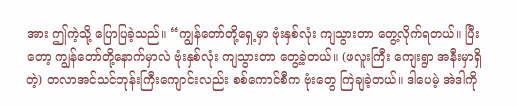အား ဤကဲ့သို့ ပြောပြခဲ့သည်။ “ကျွန်တော်တို့ရှေ့မှာ ဗုံးနှစ်လုံး ကျသွားတာ တွေ့လိုက်ရတယ်။ ပြီးတော့ ကျွန်တော်တို့နောက်မှာလဲ ဗုံးနှစ်လုံး ကျသွားတာ တွေ့ခဲ့တယ်။ (ဖလူးကြီး ကျေးရွာ အနီးမှာရှိတဲ့) တလာအင်သင်ဘုန်းကြီးကျောင်းလည်း စစ်ကောင်စီက ဗုံးတွေ ကြဲချခဲ့တယ်။ ဒါပေမဲ့ အဲဒါကို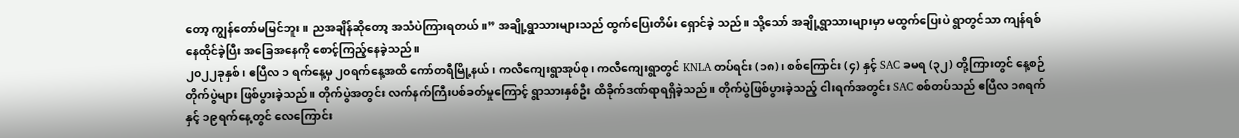တော့ ကျွန်တော်မမြင်ဘူး။ ညအချိန်ဆိုတော့ အသံပဲကြားရတယ်။” အချို့ရွာသားများသည် ထွက်ပြေးတိမ်း ရှောင်ခဲ့ သည်။ သို့သော် အချို့ရွာသားများမှာ မထွက်ပြေးပဲ ရွာတွင်သာ ကျန်ရစ်နေထိုင်ခဲ့ပြီး အခြေအနေကို စောင့်ကြည့်နေခဲ့သည်။
၂၀၂၂ခုနှစ်၊ ဧပြီလ ၁ ရက်နေ့မှ ၂၀ရက်နေ့အထိ ကော်တရီမြို့နယ်၊ ကလီကျေးရွာအုပ်စု၊ ကလီကျေးရွာတွင် KNLA တပ်ရင်း (၁၈)၊ စစ်ကြောင်း (၄) နှင့် SAC ခမရ (၃၂) တို့ကြားတွင် နေ့စဉ် တိုက်ပွဲများ ဖြစ်ပွားခဲ့သည်။ တိုက်ပွဲအတွင်း လက်နက်ကြီးပစ်ခတ်မှုကြောင့် ရွာသားနှစ်ဦး ထိခိုက်ဒဏ်ရာရရှိခဲ့သည်။ တိုက်ပွဲဖြစ်ပွားခဲ့သည့် ငါးရက်အတွင်း SAC စစ်တပ်သည် ဧပြီလ ၁၈ရက်နှင့် ၁၉ရက်နေ့တွင် လေကြောင်း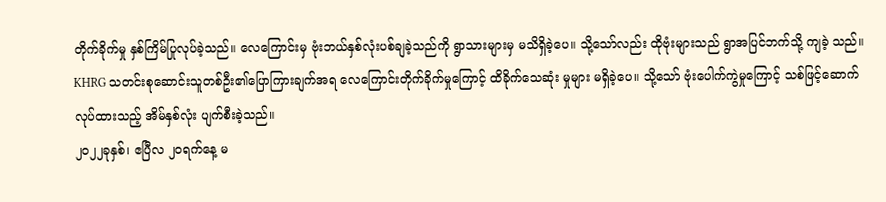တိုက်ခိုက်မှု နှစ်ကြိမ်ပြုလုပ်ခဲ့သည်။ လေကြောင်းမှ ဗုံးဘယ်နှစ်လုံးပစ်ချခဲ့သည်ကို ရွာသားများမှ မသိရှိခဲ့ပေ။ သို့သော်လည်း ထိုဗုံးများသည် ရွာအပြင်ဘက်သို့ ကျခဲ့ သည်။ KHRG သတင်းစုဆောင်းသူတစ်ဦး၏ပြောကြားချက်အရ လေကြောင်းတိုက်ခိုက်မှုကြောင့် ထိခိုက်သေဆုံး မှုများ မရှိခဲ့ပေ။ သို့သော် ဗုံးပေါက်ကွဲမှုကြောင့် သစ်ဖြင့်ဆောက်လုပ်ထားသည့် အိမ်နှစ်လုံး ပျက်စီးခဲ့သည်။
၂၀၂၂ခုနှစ်၊ ဧပြီလ ၂၀ရက်နေ့ မ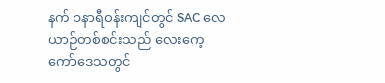နက် ၁နာရီဝန်းကျင်တွင် SAC လေယာဉ်တစ်စင်းသည် လေးကေ့ကော်ဒေသတွင်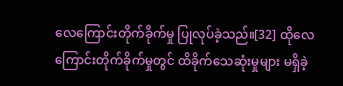လေကြောင်းတိုက်ခိုက်မှု ပြုလုပ်ခဲ့သည်။[32] ထိုလေကြောင်းတိုက်ခိုက်မှုတွင် ထိခိုက်သေဆုံးမှုများ မရှိခဲ့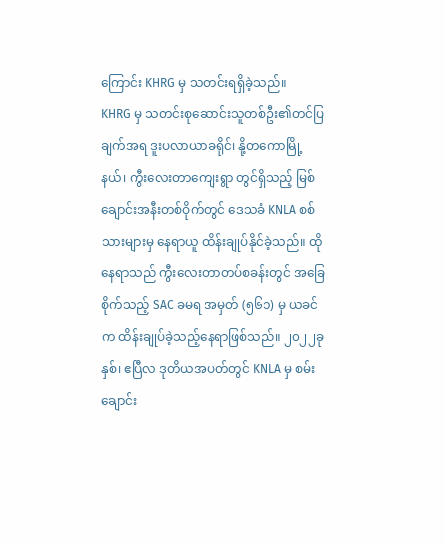ကြောင်း KHRG မှ သတင်းရရှိခဲ့သည်။
KHRG မှ သတင်းစုဆောင်းသူတစ်ဦး၏တင်ပြချက်အရ ဒူးပလာယာခရိုင်၊ နို့တကောမြို့နယ်၊ ကွီးလေးတာကျေးရွာ တွင်ရှိသည့် မြစ်ချောင်းအနီးတစ်ဝိုက်တွင် ဒေသခံ KNLA စစ်သားများမှ နေရာယူ ထိန်းချုပ်နိုင်ခဲ့သည်။ ထိုနေရာသည် ကွီးလေးတာတပ်စခန်းတွင် အခြေစိုက်သည့် SAC ခမရ အမှတ် (၅၆၁) မှ ယခင်က ထိန်းချုပ်ခဲ့သည့်နေရာဖြစ်သည်။ ၂၀၂၂ခုနှစ်၊ ဧပြီလ ဒုတိယအပတ်တွင် KNLA မှ စမ်းချောင်း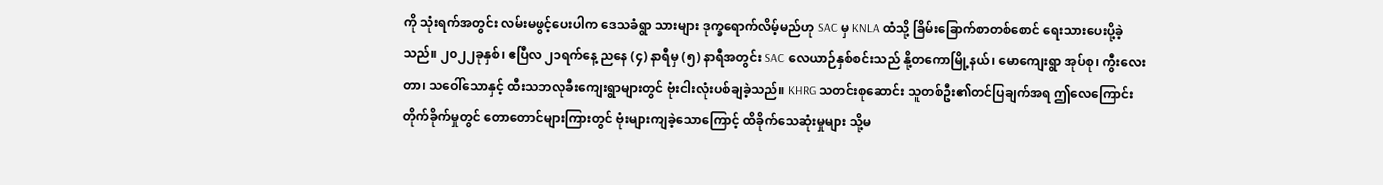ကို သုံးရက်အတွင်း လမ်းမဖွင့်ပေးပါက ဒေသခံရွာ သားများ ဒုက္ခရောက်လိမ့်မည်ဟု SAC မှ KNLA ထံသို့ ခြိမ်းခြောက်စာတစ်စောင် ရေးသားပေးပို့ခဲ့သည်။ ၂၀၂၂ခုနှစ်၊ ဧပြီလ ၂၁ရက်နေ့ ညနေ (၄) နာရီမှ (၅) နာရီအတွင်း SAC လေယာဉ်နှစ်စင်းသည် နို့တကောမြို့နယ်၊ မောကျေးရွာ အုပ်စု၊ ကွီးလေးတာ၊ သဝေါ်သောနှင့် ထီးသဘလုခီးကျေးရွာများတွင် ဗုံးငါးလုံးပစ်ချခဲ့သည်။ KHRG သတင်းစုဆောင်း သူတစ်ဦး၏တင်ပြချက်အရ ဤလေကြောင်းတိုက်ခိုက်မှုတွင် တောတောင်များကြားတွင် ဗုံးများကျခဲ့သောကြောင့် ထိခိုက်သေဆုံးမှုများ သို့မ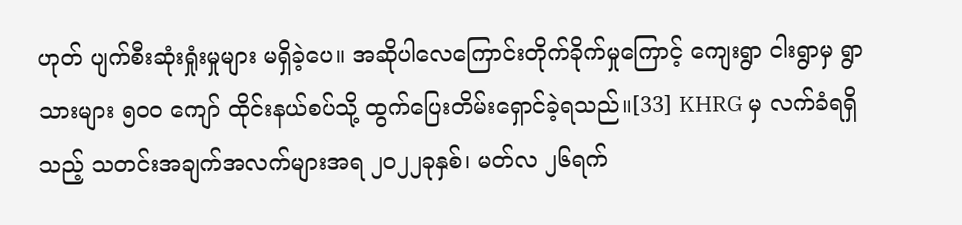ဟုတ် ပျက်စီးဆုံးရှုံးမှုများ မရှိခဲ့ပေ။ အဆိုပါလေကြောင်းတိုက်ခိုက်မှုကြောင့် ကျေးရွာ ငါးရွာမှ ရွာသားများ ၅၀၀ ကျော် ထိုင်းနယ်စပ်သို့ ထွက်ပြေးတိမ်းရှောင်ခဲ့ရသည်။[33] KHRG မှ လက်ခံရရှိသည့် သတင်းအချက်အလက်များအရ ၂၀၂၂ခုနှစ်၊ မတ်လ ၂၆ရက်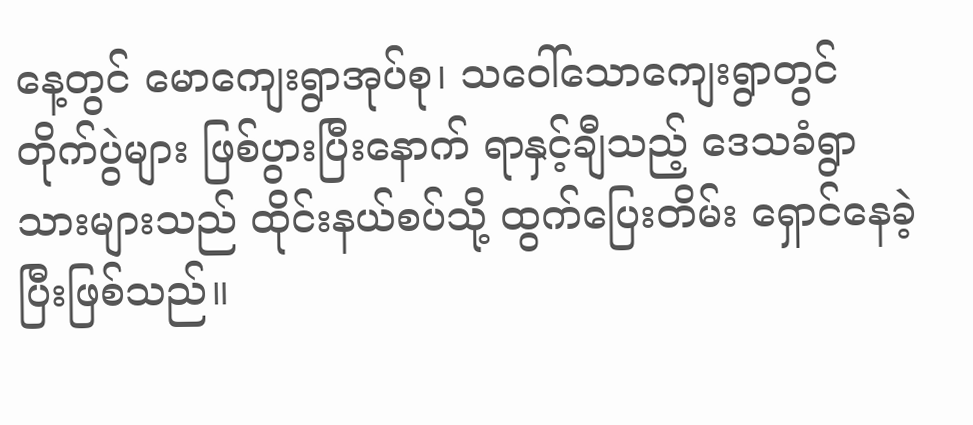နေ့တွင် မောကျေးရွာအုပ်စု၊ သဝေါ်သောကျေးရွာတွင် တိုက်ပွဲများ ဖြစ်ပွားပြီးနောက် ရာနှင့်ချီသည့် ဒေသခံရွာသားများသည် ထိုင်းနယ်စပ်သို့ ထွက်ပြေးတိမ်း ရှောင်နေခဲ့ ပြီးဖြစ်သည်။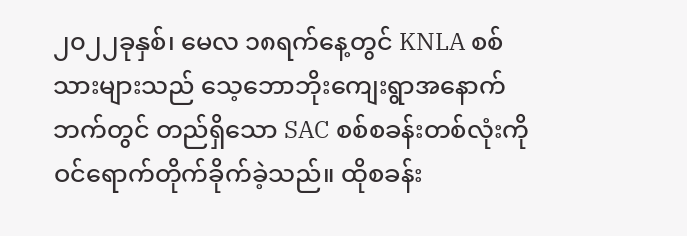၂၀၂၂ခုနှစ်၊ မေလ ၁၈ရက်နေ့တွင် KNLA စစ်သားများသည် သေ့ဘောဘိုးကျေးရွာအနောက်ဘက်တွင် တည်ရှိသော SAC စစ်စခန်းတစ်လုံးကို ဝင်ရောက်တိုက်ခိုက်ခဲ့သည်။ ထိုစခန်း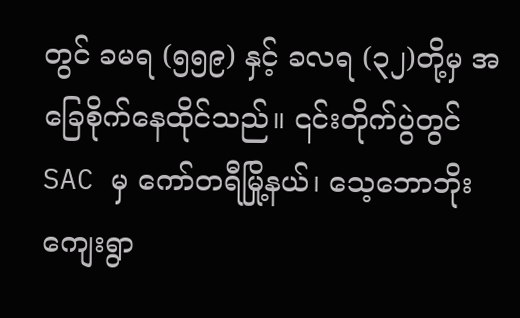တွင် ခမရ (၅၅၉) နှင့် ခလရ (၃၂)တို့မှ အခြေစိုက်နေထိုင်သည်။ ၎င်းတိုက်ပွဲတွင် SAC မှ ကော်တရီမြို့နယ်၊ သေ့ဘောဘိုးကျေးရွာ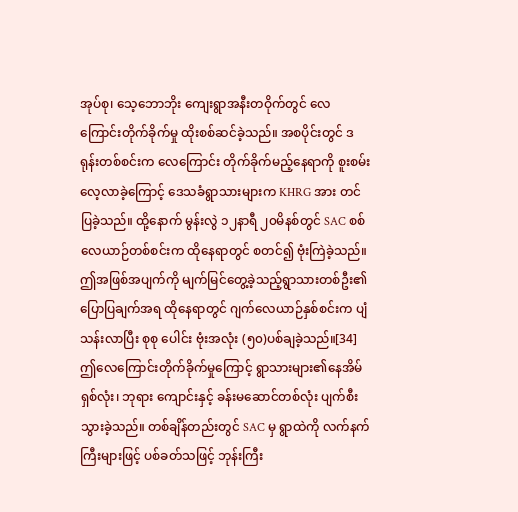အုပ်စု၊ သေ့ဘောဘိုး ကျေးရွာအနီးတဝိုက်တွင် လေကြောင်းတိုက်ခိုက်မှု ထိုးစစ်ဆင်ခဲ့သည်။ အစပိုင်းတွင် ဒရုန်းတစ်စင်းက လေကြောင်း တိုက်ခိုက်မည့်နေရာကို စူးစမ်းလေ့လာခဲ့ကြောင့် ဒေသခံရွာသားများက KHRG အား တင်ပြခဲ့သည်။ ထို့နောက် မွန်းလွဲ ၁၂နာရီ ၂၀မိနစ်တွင် SAC စစ်လေယာဉ်တစ်စင်းက ထိုနေရာတွင် စတင်၍ ဗုံးကြဲခဲ့သည်။ ဤအဖြစ်အပျက်ကို မျက်မြင်တွေ့ခဲ့သည့်ရွာသားတစ်ဦး၏ပြောပြချက်အရ ထိုနေရာတွင် ဂျက်လေယာဉ်နှစ်စင်းက ပျံသန်းလာပြီး စုစု ပေါင်း ဗုံးအလုံး (၅၀)ပစ်ချခဲ့သည်။[34] ဤလေကြောင်းတိုက်ခိုက်မှုကြောင့် ရွာသားများ၏နေအိမ်ရှစ်လုံး၊ ဘုရား ကျောင်းနှင့် ခန်းမဆောင်တစ်လုံး ပျက်စီးသွားခဲ့သည်။ တစ်ချိန်တည်းတွင် SAC မှ ရွာထဲကို လက်နက်ကြီးများဖြင့် ပစ်ခတ်သဖြင့် ဘုန်းကြီး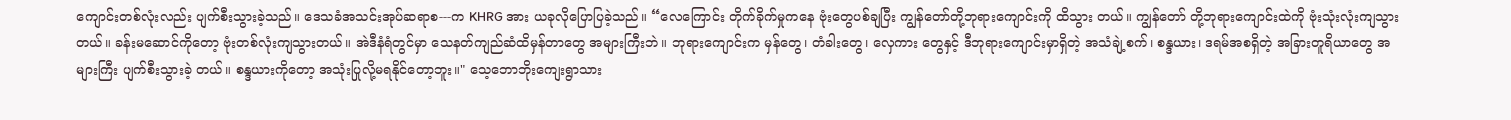ကျောင်းတစ်လုံးလည်း ပျက်စီးသွားခဲ့သည်။ ဒေသခံအသင်းအုပ်ဆရာစ---က KHRG အား ယခုလိုပြောပြခဲ့သည်။ “လေကြောင်း တိုက်ခိုက်မှုကနေ ဗုံးတွေပစ်ချပြီး ကျွန်တော်တို့ဘုရားကျောင်းကို ထိသွား တယ်။ ကျွန်တော် တို့ဘုရားကျောင်းထဲကို ဗုံးသုံးလုံးကျသွားတယ်။ ခန်းမဆောင်ကိုတော့ ဗုံးတစ်လုံးကျသွားတယ်။ အဲဒီနံရံတွင်မှာ သေနတ်ကျည်ဆံထိမှန်တာတွေ အများကြီးဘဲ။ ဘုရားကျောင်းက မှန်တွေ၊ တံခါးတွေ၊ လှေကား တွေနှင့် ဒီဘုရားကျောင်းမှာရှိတဲ့ အသံချဲ့စက်၊ စန္ဒယား၊ ဒရမ်အစရှိတဲ့ အခြားတူရိယာတွေ အများကြီး ပျက်စီးသွားခဲ့ တယ်။ စန္ဒယားကိုတော့ အသုံးပြုလို့မရနိုင်တော့ဘူး။" သေ့ဘောဘိုးကျေးရွာသား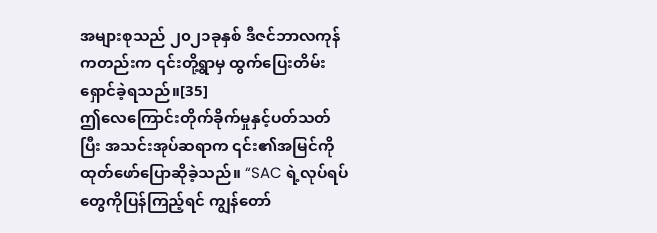အများစုသည် ၂၀၂၁ခုနှစ် ဒီဇင်ဘာလကုန်ကတည်းက ၎င်းတို့ရွာမှ ထွက်ပြေးတိမ်းရှောင်ခဲ့ရသည်။[35]
ဤလေကြောင်းတိုက်ခိုက်မှုနှင့်ပတ်သတ်ပြီး အသင်းအုပ်ဆရာက ၎င်း၏အမြင်ကို ထုတ်ဖော်ပြောဆိုခဲ့သည်။ “SAC ရဲ့လုပ်ရပ်တွေကိုပြန်ကြည့်ရင် ကျွန်တော်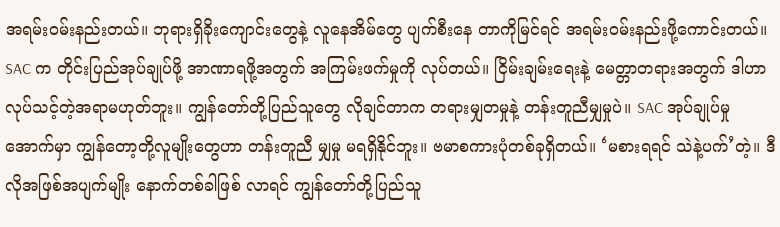အရမ်းဝမ်းနည်းတယ်။ ဘုရားရှိခိုးကျောင်းတွေနဲ့ လူနေအိမ်တွေ ပျက်စီးနေ တာကိုမြင်ရင် အရမ်းဝမ်းနည်းဖို့ကောင်းတယ်။ SAC က တိုင်းပြည်အုပ်ချုပ်ဖို့ အာဏာရဖို့အတွက် အကြမ်းဖက်မှုကို လုပ်တယ်။ ငြိမ်းချမ်းရေးနဲ့ မေတ္တာတရားအတွက် ဒါဟာ လုပ်သင့်တဲ့အရာမဟုတ်ဘူး။ ကျွန်တော်တို့ပြည်သူတွေ လိုချင်တာက တရားမျှတမှုနဲ့ တန်းတူညီမျှမှုပဲ။ SAC အုပ်ချုပ်မှုအောက်မှာ ကျွန်တော့တို့လူမျိုးတွေဟာ တန်းတူညီ မျှမှု မရရှိနိုင်ဘူး။ ဗမာစကားပုံတစ်ခုရှိတယ်။ ‘မစားရရင် သဲနဲ့ပက်’တဲ့။ ဒီလိုအဖြစ်အပျက်မျိုး နောက်တစ်ခါဖြစ် လာရင် ကျွန်တော်တို့ပြည်သူ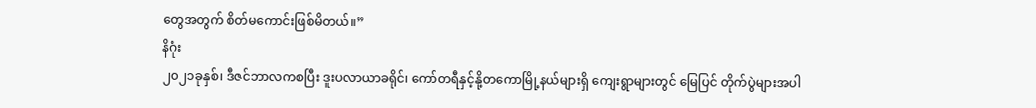တွေအတွက် စိတ်မကောင်းဖြစ်မိတယ်။”
နိဂုံး
၂၀၂၁ခုနှစ်၊ ဒီဇင်ဘာလကစပြီး ဒူးပလာယာခရိုင်၊ ကော်တရီနှင့်နို့တကောမြို့နယ်များရှိ ကျေးရွာများတွင် မြေပြင် တိုက်ပွဲများအပါ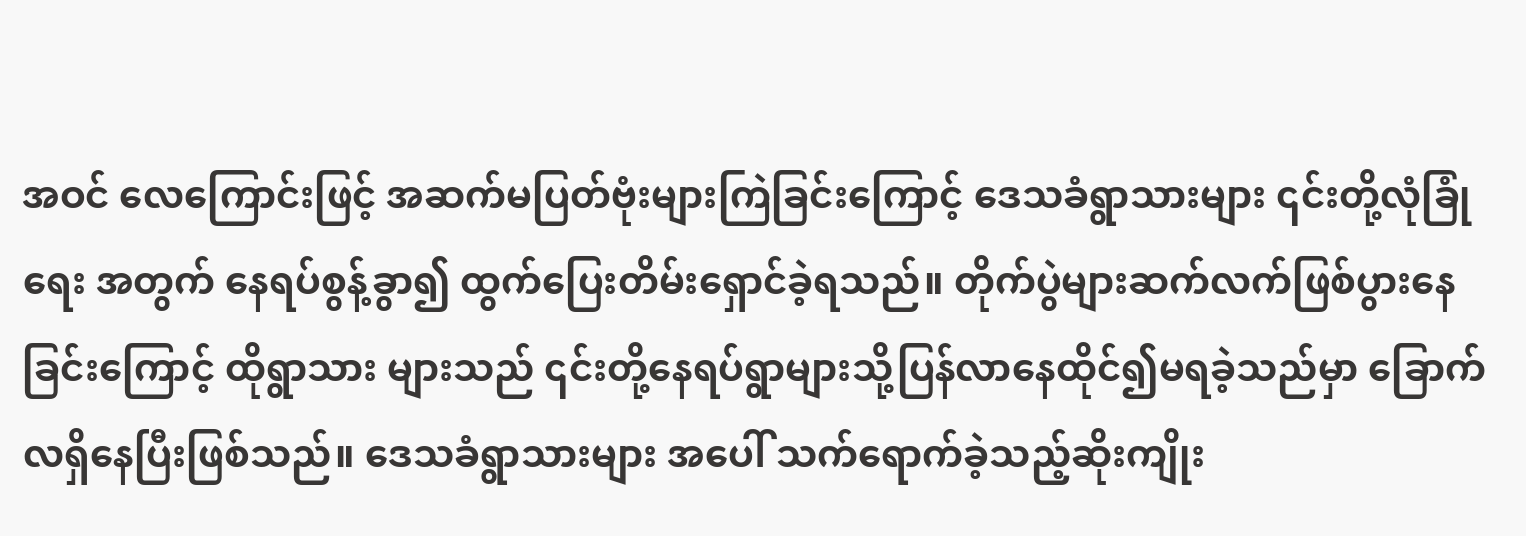အဝင် လေကြောင်းဖြင့် အဆက်မပြတ်ဗုံးများကြဲခြင်းကြောင့် ဒေသခံရွာသားများ ၎င်းတို့လုံခြုံရေး အတွက် နေရပ်စွန့်ခွာ၍ ထွက်ပြေးတိမ်းရှောင်ခဲ့ရသည်။ တိုက်ပွဲများဆက်လက်ဖြစ်ပွားနေခြင်းကြောင့် ထိုရွာသား များသည် ၎င်းတို့နေရပ်ရွာများသို့ပြန်လာနေထိုင်၍မရခဲ့သည်မှာ ခြောက်လရှိနေပြီးဖြစ်သည်။ ဒေသခံရွာသားများ အပေါ် သက်ရောက်ခဲ့သည့်ဆိုးကျိုး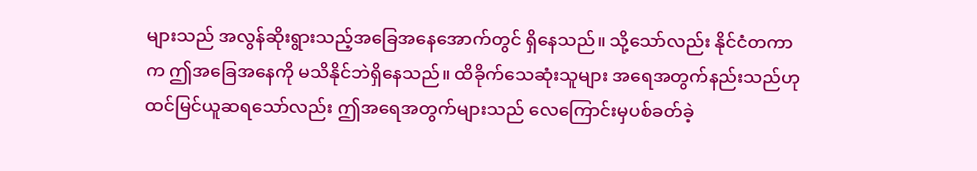များသည် အလွန်ဆိုးရွားသည့်အခြေအနေအောက်တွင် ရှိနေသည်။ သို့သော်လည်း နိုင်ငံတကာက ဤအခြေအနေကို မသိနိုင်ဘဲရှိနေသည်။ ထိခိုက်သေဆုံးသူများ အရေအတွက်နည်းသည်ဟု ထင်မြင်ယူဆရသော်လည်း ဤအရေအတွက်များသည် လေကြောင်းမှပစ်ခတ်ခဲ့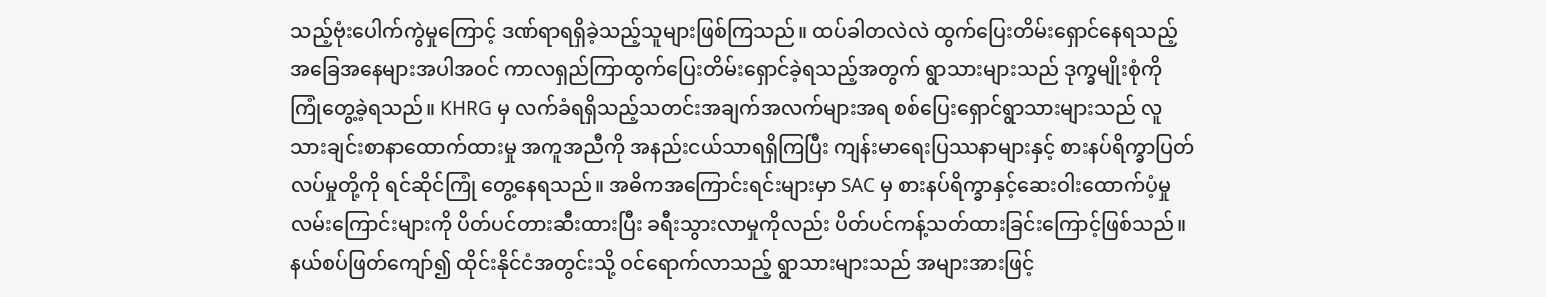သည့်ဗုံးပေါက်ကွဲမှုကြောင့် ဒဏ်ရာရရှိခဲ့သည့်သူများဖြစ်ကြသည်။ ထပ်ခါတလဲလဲ ထွက်ပြေးတိမ်းရှောင်နေရသည့်အခြေအနေများအပါအဝင် ကာလရှည်ကြာထွက်ပြေးတိမ်းရှောင်ခဲ့ရသည့်အတွက် ရွာသားများသည် ဒုက္ခမျိုးစုံကို ကြုံတွေ့ခဲ့ရသည်။ KHRG မှ လက်ခံရရှိသည့်သတင်းအချက်အလက်များအရ စစ်ပြေးရှောင်ရွာသားများသည် လူသားချင်းစာနာထောက်ထားမှု အကူအညီကို အနည်းငယ်သာရရှိကြပြီး ကျန်းမာရေးပြဿနာများနှင့် စားနပ်ရိက္ခာပြတ်လပ်မှုတို့ကို ရင်ဆိုင်ကြုံ တွေ့နေရသည်။ အဓိကအကြောင်းရင်းများမှာ SAC မှ စားနပ်ရိက္ခာနှင့်ဆေးဝါးထောက်ပံ့မှုလမ်းကြောင်းများကို ပိတ်ပင်တားဆီးထားပြီး ခရီးသွားလာမှုကိုလည်း ပိတ်ပင်ကန့်သတ်ထားခြင်းကြောင့်ဖြစ်သည်။ နယ်စပ်ဖြတ်ကျော်၍ ထိုင်းနိုင်ငံအတွင်းသို့ ဝင်ရောက်လာသည့် ရွာသားများသည် အများအားဖြင့်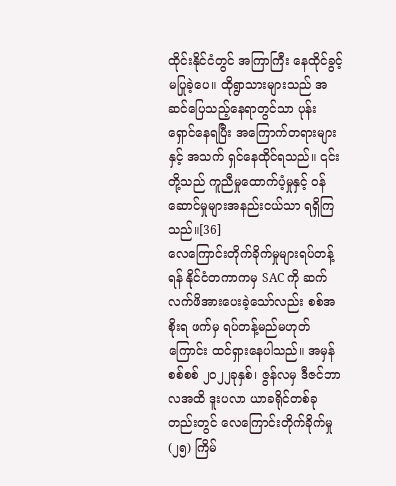ထိုင်းနိုင်ငံတွင် အကြာကြီး နေထိုင်ခွင့် မပြုခဲ့ပေ။ ထိုရွာသားများသည် အဆင်ပြေသည့်နေရာတွင်သာ ပုန်းရှောင်နေရပြီး အကြောက်တရားများနှင့် အသက် ရှင်နေထိုင်ရသည်။ ၎င်းတို့သည် ကူညီမှုထောက်ပံ့မှုနှင့် ဝန်ဆောင်မှုများအနည်းငယ်သာ ရရှိကြသည်။[36]
လေကြောင်းတိုက်ခိုက်မှုများရပ်တန့်ရန် နိုင်ငံတကာကမှ SAC ကို ဆက်လက်ဖိအားပေးခဲ့သော်လည်း စစ်အစိုးရ ဖက်မှ ရပ်တန့်မည်မဟုတ်ကြောင်း ထင်ရှားနေပါသည်။ အမှန်စစ်စစ် ၂၀၂၂ခုနှစ်၊ ဇွန်လမှ ဒီဇင်ဘာလအထိ ဒူးပလာ ယာခရိုင်တစ်ခုတည်းတွင် လေကြောင်းတိုက်ခိုက်မှု (၂၅) ကြိမ်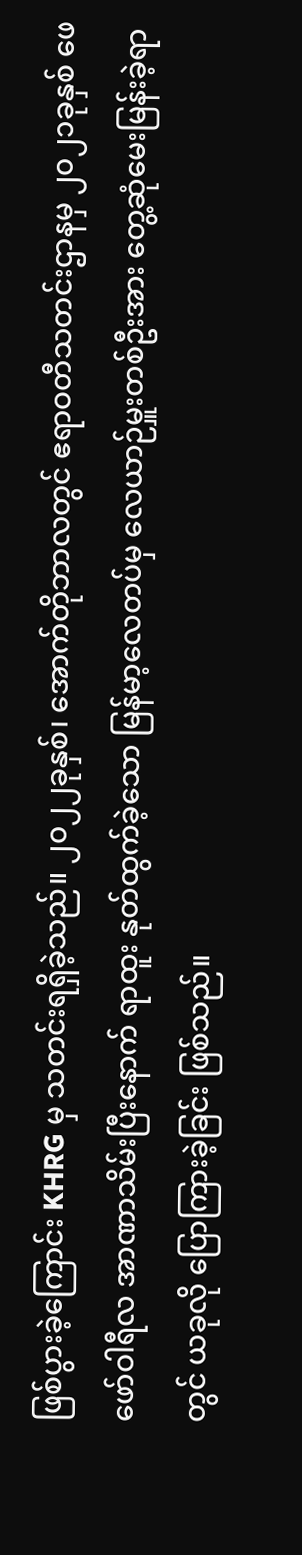ဖြစ်ပွားခဲ့ကြောင်း KHRG မှ သတင်းရရှိခဲ့သည်။ ၂၀၂၂ခုနှစ်၊ အောက်တိုဘာလတွင် ဧရာဝတီသတင်းဌာနမှ ၂၀၂၁ခုနှစ် ဖေဖော်ဝါရီလ အာဏာသိမ်းပြီးနောက် ရာထူး နုတ်ထွက်ခဲ့သော မြန်မာ့လေတပ်မှ လေယာဉ်မှူးတစ်ဦးအား တွေ့ဆုံမေးမြန်းခဲ့ရာတွင် ယခုလို ပြောကြားခဲ့ခြင်း ဖြစ်သည်။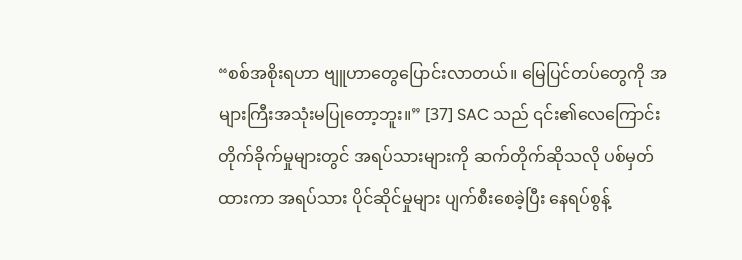“စစ်အစိုးရဟာ ဗျူဟာတွေပြောင်းလာတယ်။ မြေပြင်တပ်တွေကို အများကြီးအသုံးမပြုတော့ဘူး။” [37] SAC သည် ၎င်း၏လေကြောင်းတိုက်ခိုက်မှုများတွင် အရပ်သားများကို ဆက်တိုက်ဆိုသလို ပစ်မှတ်ထားကာ အရပ်သား ပိုင်ဆိုင်မှုများ ပျက်စီးစေခဲ့ပြီး နေရပ်စွန့်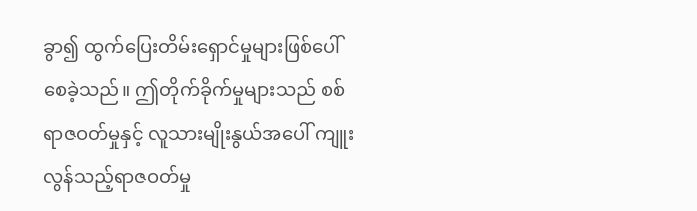ခွာ၍ ထွက်ပြေးတိမ်းရှောင်မှုများဖြစ်ပေါ်စေခဲ့သည်။ ဤတိုက်ခိုက်မှုများသည် စစ်ရာဇဝတ်မှုနှင့် လူသားမျိုးနွယ်အပေါ် ကျူးလွန်သည့်ရာဇဝတ်မှု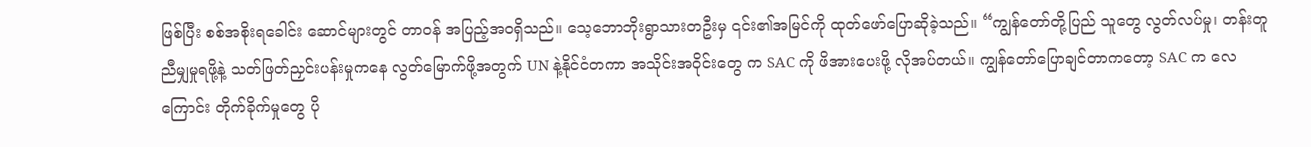ဖြစ်ပြီး စစ်အစိုးရခေါင်း ဆောင်များတွင် တာဝန် အပြည့်အဝရှိသည်။ သေ့ဘောဘိုးရွာသားတဦးမှ ၎င်း၏အမြင်ကို ထုတ်ဖော်ပြောဆိုခဲ့သည်။ “ကျွန်တော်တို့ပြည် သူတွေ လွတ်လပ်မှု၊ တန်းတူညီမျှမှုရဖို့နဲ့ သတ်ဖြတ်ညှင်းပန်းမှုကနေ လွတ်မြောက်ဖို့အတွက် UN နဲ့နိုင်ငံတကာ အသိုင်းအဝိုင်းတွေ က SAC ကို ဖိအားပေးဖို့ လိုအပ်တယ်။ ကျွန်တော်ပြောချင်တာကတော့ SAC က လေကြောင်း တိုက်ခိုက်မှုတွေ ပို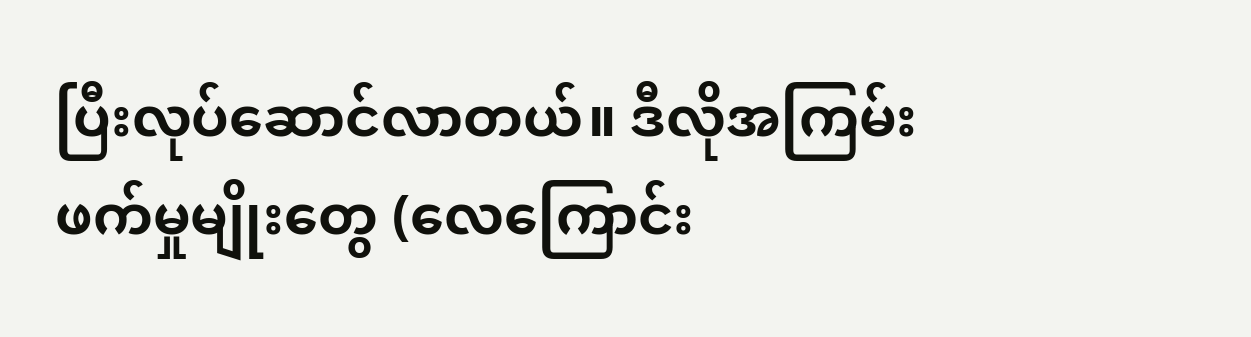ပြီးလုပ်ဆောင်လာတယ်။ ဒီလိုအကြမ်းဖက်မှုမျိုးတွေ (လေကြောင်း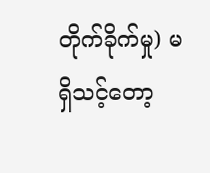တိုက်ခိုက်မှု) မရှိသင့်တော့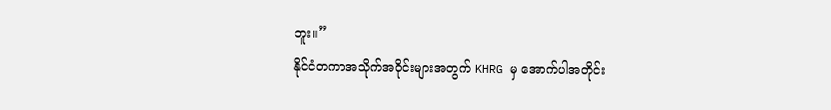ဘူး။”
နိုင်ငံတကာအသိုက်အဝိုင်းများအတွက် KHRG မှ အောက်ပါအတိုင်း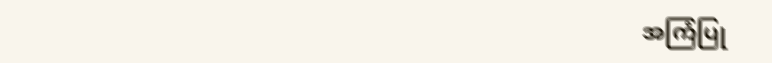အကြံပြု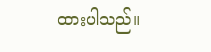ထားပါသည်။